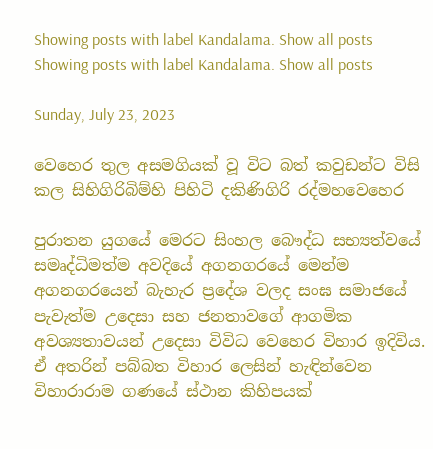Showing posts with label Kandalama. Show all posts
Showing posts with label Kandalama. Show all posts

Sunday, July 23, 2023

වෙහෙර තුල අසමගියක් වූ විට බත් කවුඩන්ට විසි කල සිහිගිරිබිම්හි පිහිටි දකිණිගිරි රද්මහවෙහෙර

පුරාතන යුගයේ මෙරට සිංහල බෞද්ධ සභ්‍යත්වයේ සමෘද්ධිමත්ම අවදියේ අගනගරයේ මෙන්ම අගනගරයෙන් බැහැර ප්‍රදේශ වලද සංඝ සමාජයේ පැවැත්ම උදෙසා සහ ජනතාවගේ ආගමික අවශ්‍යතාවයන් උදෙසා විවිධ වෙහෙර විහාර ඉදිවිය. ඒ අතරින් පබ්බත විහාර ලෙසින් හැඳින්වෙන විහාරාරාම ගණයේ ස්ථාන කිහිපයක්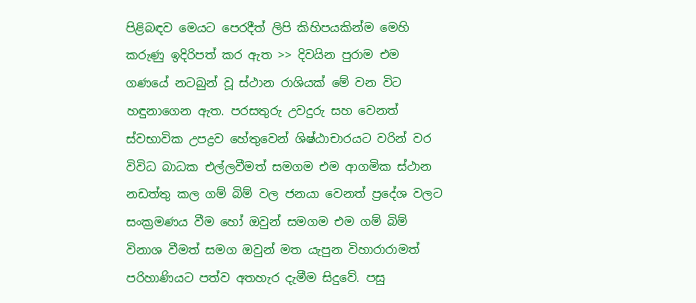පිළිබඳව මෙයට පෙරදීත් ලිපි කිහිපයකින්ම මෙහි කරුණු ඉදිරිපත් කර ඇත >> දිවයින පුරාම එම ගණයේ නටබුන් වූ ස්ථාන රාශියක් මේ වන විට හඳුනාගෙන ඇත. පරසතුරු උවදුරු සහ වෙනත් ස්වභාවික උපද්‍රව හේතුවෙන් ශිෂ්ඨාචාරයට වරින් වර විවිධ බාධක එල්ලවීමත් සමගම එම ආගමික ස්ථාන නඩත්තු කල ගම් බිම් වල ජනයා වෙනත් ප්‍රදේශ වලට සංක්‍රමණය වීම හෝ ඔවුන් සමගම එම ගම් බිම් විනාශ වීමත් සමග ඔවුන් මත යැපුන විහාරාරාමත් පරිහාණියට පත්ව අතහැර දැමීම සිදුවේ. පසු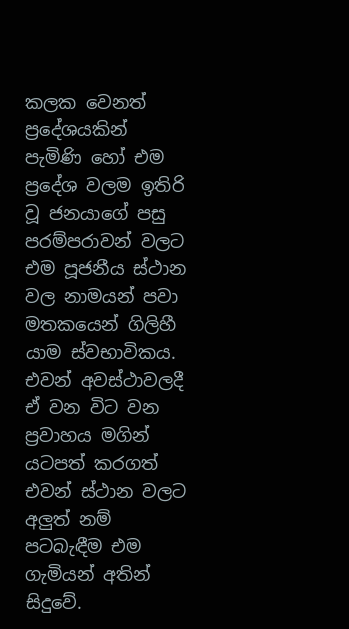කලක වෙනත් ප්‍රදේශයකින් පැමිණි හෝ එම ප්‍රදේශ වලම ඉතිරි වූ ජනයාගේ පසු පරම්පරාවන් වලට එම පූජනීය ස්ථාන වල නාමයන් පවා මතකයෙන් ගිලිහී යාම ස්වභාවිකය. එවන් අවස්ථාවලදී ඒ වන විට වන ප්‍රවාහය මගින් යටපත් කරගත් එවන් ස්ථාන වලට අලුත් නම් පටබැඳීම එම ගැමියන් අතින් සිදුවේ.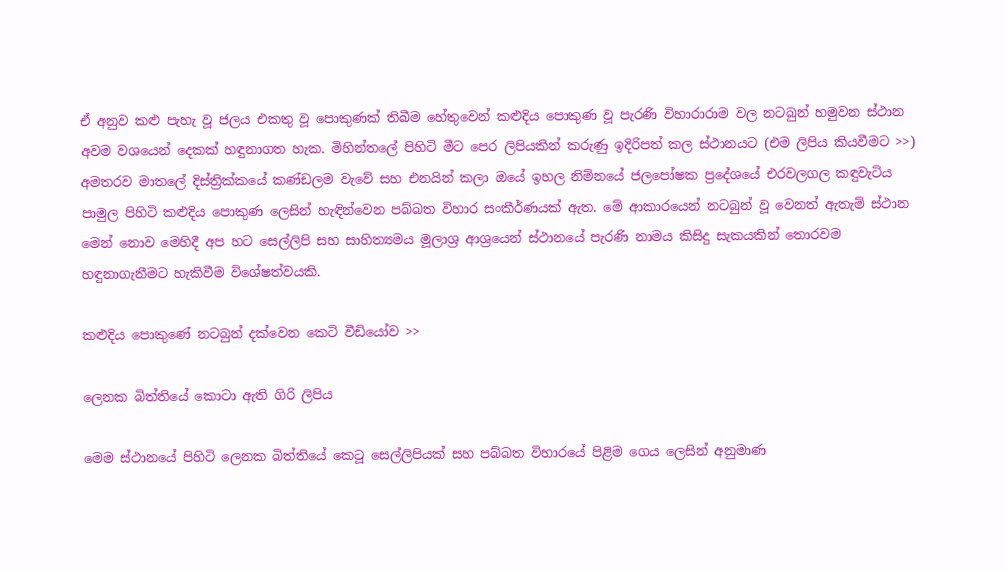ඒ අනුව කළු පැහැ වූ ජලය එකතු වූ පොකුණක් තිබීම හේතුවෙන් කළුදිය පොකුණ වූ පැරණි විහාරාරාම වල නටබුන් හමුවන ස්ථාන අවම වශයෙන් දෙකක් හඳුනාගත හැක. මිහින්තලේ පිහිටි මීට පෙර ලිපියකින් කරුණු ඉදිරිපත් කල ස්ථානයට (එම ලිපිය කියවීමට >>) අමතරව මාතලේ දිස්ත්‍රික්කයේ කණ්ඩලම වැවේ සහ එනයින් කලා ඔයේ ඉහල නිම්නයේ ජලපෝෂක ප්‍රදේශයේ එරවලගල කඳුවැටිය පාමුල පිහිටි කළුදිය පොකුණ ලෙසින් හැඳින්වෙන පබ්බත විහාර සංකීර්ණයක් ඇත. මේ ආකාරයෙන් නටබුන් වූ වෙනත් ඇතැම් ස්ථාන මෙන් නොව මෙහිදී අප හට සෙල්ලිපි සහ සාහිත්‍යමය මූලාශ්‍ර ආශ්‍රයෙන් ස්ථානයේ පැරණි නාමය කිසිදු සැකයකින් තොරවම හඳුනාගැනීමට හැකිවීම විශේෂත්වයකි.

කළුදිය පොකුණේ නටබුන් දක්වෙන කෙටි වීඩියෝව >>

ලෙනක බිත්තියේ කොටා ඇති ගිරි ලිපිය

මෙම ස්ථානයේ පිහිටි ලෙනක බිත්තියේ කෙටූ සෙල්ලිපියක් සහ පබ්බත විහාරයේ පිළිම ගෙය ලෙසින් අනුමාණ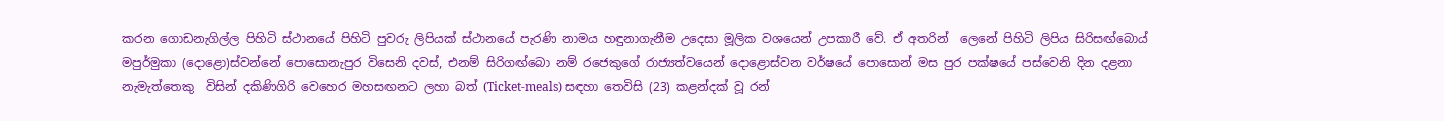කරන ගොඩනැගිල්ල පිහිටි ස්ථානයේ පිහිටි පුවරු ලිපියක් ස්ථානයේ පැරණි නාමය හඳුනාගැනීම උදෙසා මූලික වශයෙන් උපකාරී වේ. ඒ අතරින්  ලෙනේ පිහිටි ලිපිය සිරිසඟ්බොය් මපුර්මුකා (දොළො)ස්වන්නේ පොසොනැපුර විසෙනි දවස්, එනම් සිරිගඟ්බො නම් රජෙකුගේ රාජ්‍යත්වයෙන් දොළොස්වන වර්ෂයේ පොසොන් මස පුර පක්ෂයේ පස්වෙනි දින දළනා නැමැත්තෙකු  විසින් දකිණිගිරි වෙහෙර මහසඟනට ලහා බත් (Ticket-meals) සඳහා තෙවිසි (23) කළන්දක් වූ රන්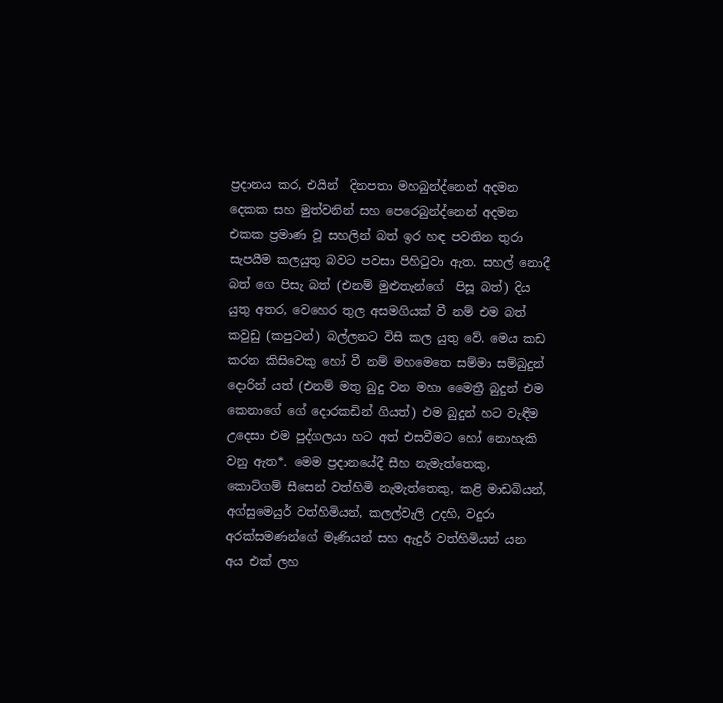ප්‍රදානය කර, එයින්  දිනපතා මහබුන්ද්නෙන් අදමන දෙකක සහ මුත්වනින් සහ පෙරෙබුන්ද්නෙන් අදමන එකක ප්‍රමාණ වූ සහලින් බත් ඉර හඳ පවතින තුරා සැපයීම කලයුතු බවට පවසා පිහිටුවා ඇත. සහල් නොදී බත් ගෙ පිසැ බත් (එනම් මුළුතැන්ගේ  පිසූ බත්) දිය යුතු අතර, වෙහෙර තුල අසමගියක් වී නම් එම බත් කවුඩු (කපුටන්) බල්ලනට විසි කල යුතු වේ. මෙය කඩ කරන කිසිවෙකු හෝ වී නම් මහමෙතෙ සම්මා සම්බුදුන් දොරින් යත් (එනම් මතු බුදු වන මහා මෛත්‍රී බුදුන් එම කෙනාගේ ගේ දොරකඩින් ගියත්) එම බුදුන් හට වැඳීම උදෙසා එම පුද්ගලයා හට අත් එසවීමට හෝ නොහැකි වනු ඇත*. මෙම ප්‍රදානයේදී සීහ නැමැත්තෙකු, කොට්ගම් සීසෙන් වත්හිමි නැමැත්තෙකු, කළි මාඩබියන්,  අග්සුමෙයුර් වත්හිමියන්, කලල්වැලි උදහි, වදුරා අරක්සමණන්ගේ මෑණියන් සහ ඇදුර් වත්හිමියන් යන අය එක් ලහ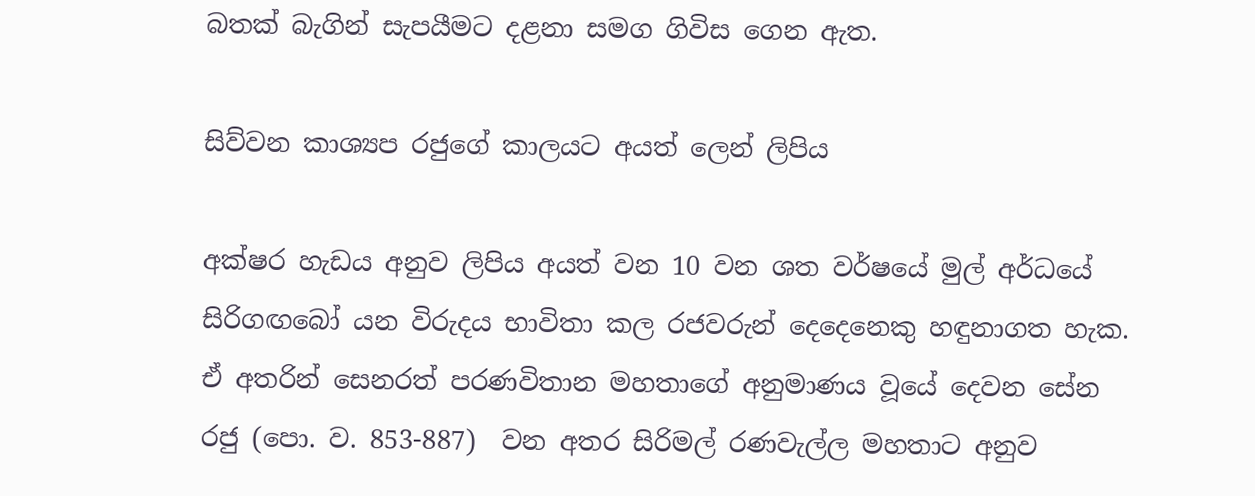බතක් බැගින් සැපයීමට දළනා සමග ගිවිස ගෙන ඇත.

සිව්වන කාශ්‍යප රජුගේ කාලයට අයත් ලෙන් ලිපිය

අක්ෂර හැඩය අනුව ලිපිය අයත් වන 10 වන ශත වර්ෂයේ මුල් අර්ධයේ සිරිගඟබෝ යන විරුදය භාවිතා කල රජවරුන් දෙදෙනෙකු හඳුනාගත හැක. ඒ අතරින් සෙනරත් පරණවිතාන මහතාගේ අනුමාණය වූයේ දෙවන සේන රජු (පො. ව. 853-887)  වන අතර සිරිමල් රණවැල්ල මහතාට අනුව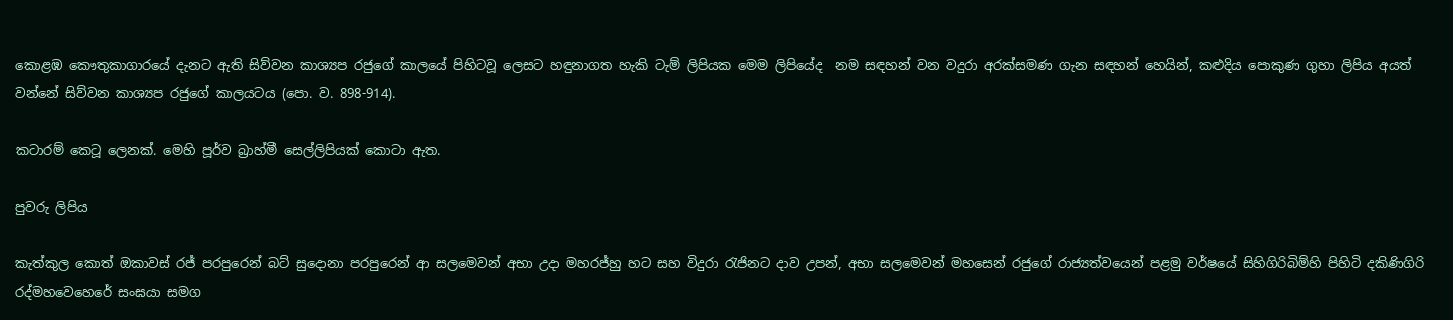කොළඹ කෞතුකාගාරයේ දැනට ඇති සිව්වන කාශ්‍යප රජුගේ කාලයේ පිහිටවූ ලෙසට හඳුනාගත හැකි ටැම් ලිපියක මෙම ලිපියේද  නම සඳහන් වන වදුරා අරක්සමණ ගැන සඳහන් හෙයින්, කළුදිය පොකුණ ගුහා ලිපිය අයත් වන්නේ සිව්වන කාශ්‍යප රජුගේ කාලයටය (පො. ව. 898-914).

කටාරම් කෙටූ ලෙනක්. මෙහි පූර්ව බ්‍රාහ්මී සෙල්ලිපියක් කොටා ඇත.

පුවරු ලිපිය

කැත්කුල කොත් ඔකාවස් රජ් පරපුරෙන් බට් සුදොනා පරපුරෙන් ආ සලමෙවන් අභා උදා මහරජ්හු හට සහ විදුරා රැජිනට දාව උපන්, අභා සලමෙවන් මහසෙන් රජුගේ රාජ්‍යත්වයෙන් පළමු වර්ෂයේ සිහිගිරිබිම්හි පිහිටි දකිණිගිරි රද්මහවෙහෙරේ සංඝයා සමග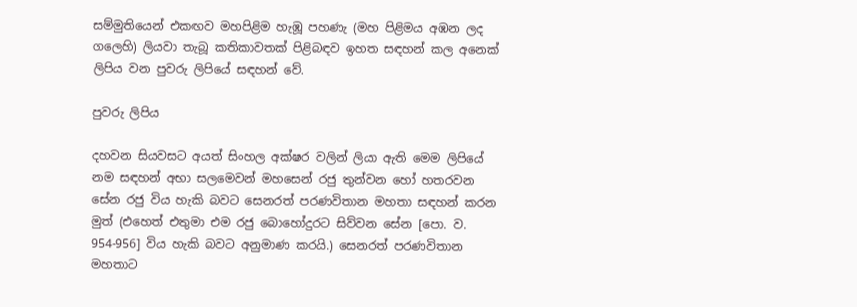සම්මුතියෙන් එකඟව මහපිළිම හැඹූ පහණැ (මහ පිළිමය අඹන ලද ගලෙහි) ලියවා තැබූ කතිකාවතක් පිළිබඳව ඉහත සඳහන් කල අනෙක් ලිපිය වන පුවරු ලිපියේ සඳහන් වේ.

පුවරු ලිපිය

දහවන සියවසට අයත් සිංහල අක්ෂර වලින් ලියා ඇති මෙම ලිපියේ නම සඳහන් අභා සලමෙවන් මහසෙන් රජු තුන්වන හෝ හතරවන සේන රජු විය හැකි බවට සෙනරත් පරණවිතාන මහතා සඳහන් කරන මුත් (එහෙත් එතුමා එම රජු බොහෝදුරට සිව්වන සේන [පො. ව.  954-956] විය හැකි බවට අනුමාණ කරයි.) සෙනරත් පරණවිතාන මහතාට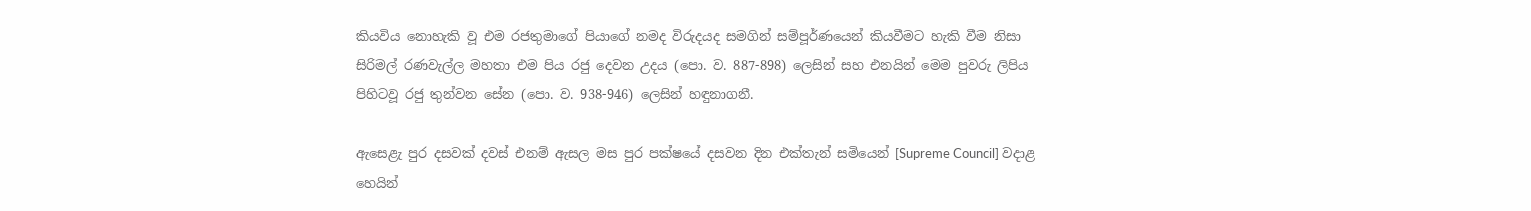කියවිය නොහැකි වූ එම රජතුමාගේ පියාගේ නමද විරුදයද සමගින් සම්පූර්ණයෙන් කියවීමට හැකි වීම නිසා සිරිමල් රණවැල්ල මහතා එම පිය රජු දෙවන උදය (පො. ව. 887-898) ලෙසින් සහ එනයින් මෙම පුවරු ලිපිය පිහිටවූ රජු තුන්වන සේන (පො. ව. 938-946) ලෙසින් හඳුනාගනී.

ඇසෙළැ පුර දසවක් දවස් එනම් ඇසල මස පුර පක්ෂයේ දසවන දින එක්තැන් සමියෙන් [Supreme Council] වදාළ හෙයින්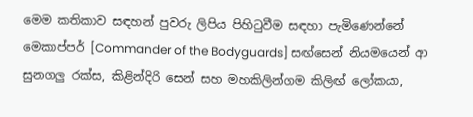මෙම කතිකාව සඳහන් පුවරු ලිපිය පිහිටුවීම සඳහා පැමිණෙන්නේ මෙකාප්පර් [Commander of the Bodyguards] සඟ්සෙන් නියමයෙන් ආ සුනගලු රක්ස, කිළින්දිරි සෙන් සහ මහකිලින්ගම කිලිඟ් ලෝකයා,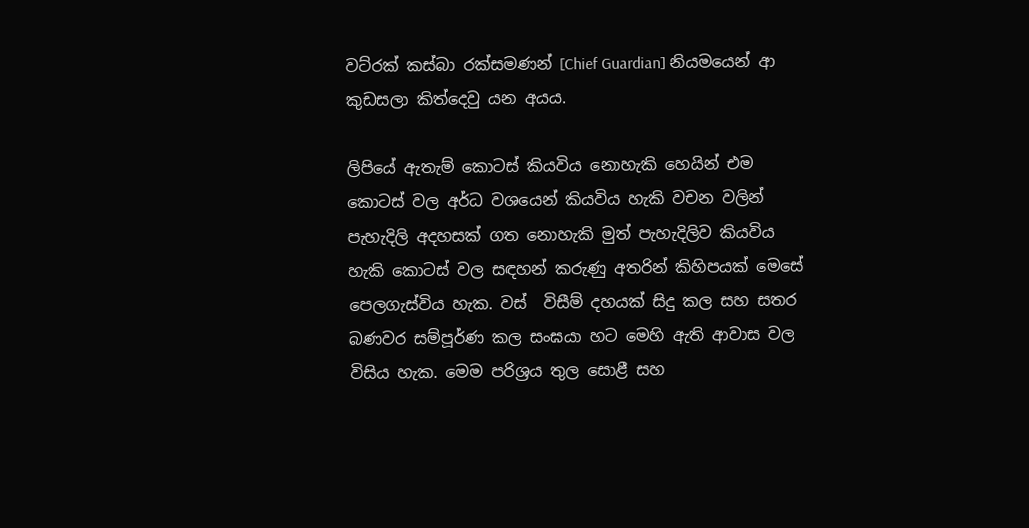වට්රක් කස්බා රක්සමණන් [Chief Guardian] නියමයෙන් ආ කුඩසලා කිත්දෙවු යන අයය.

ලිපියේ ඇතැම් කොටස් කියවිය නොහැකි හෙයින් එම කොටස් වල අර්ධ වශයෙන් කියවිය හැකි වචන වලින් පැහැදිලි අදහසක් ගත නොහැකි මුත් පැහැදිලිව කියවිය හැකි කොටස් වල සඳහන් කරුණු අතරින් කිහිපයක් මෙසේ පෙලගැස්විය හැක. වස්  විසීම් දහයක් සිදු කල සහ සතර බණවර සම්පූර්ණ කල සංඝයා හට මෙහි ඇති ආවාස වල විසිය හැක. මෙම පරිශ්‍රය තුල සොළී සහ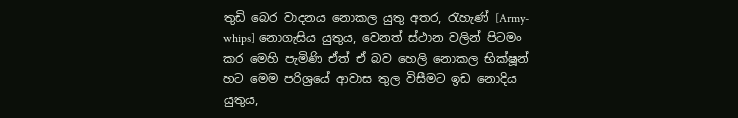තුඩි බෙර වාදනය නොකල යුතු අතර, රැහැණ් [Army-whips] නොගැසිය යුතුය, වෙනත් ස්ථාන වලින් පිටමං කර මෙහි පැමිණි ඒත් ඒ බව හෙලි නොකල භික්ෂූන් හට මෙම පරිශ්‍රයේ ආවාස තුල විසීමට ඉඩ නොදිය යුතුය,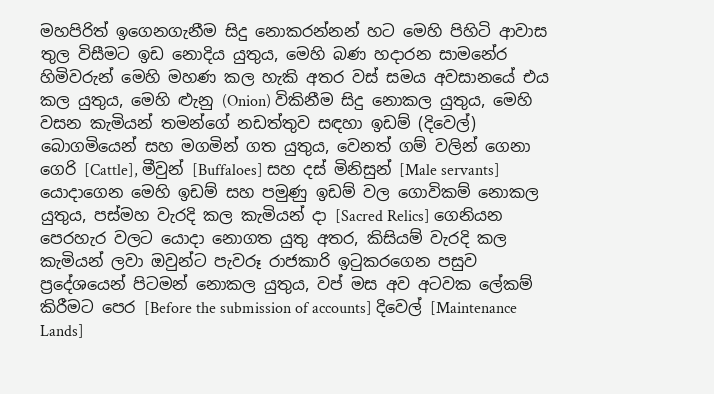මහපිරිත් ඉගෙනගැනීම සිදු නොකරන්නන් හට මෙහි පිහිටි ආවාස තුල විසීමට ඉඩ නොදිය යුතුය, මෙහි බණ හදාරන සාමනේර හිමිවරුන් මෙහි මහණ කල හැකි අතර වස් සමය අවසානයේ එය කල යුතුය, මෙහි ළුැනු (Onion) විකිනීම සිදු නොකල යුතුය, මෙහි වසන කැමියන් තමන්ගේ නඩත්තුව සඳහා ඉඩම් (දිවෙල්) බොගමියෙන් සහ මගමින් ගත යුතුය, වෙනත් ගම් වලින් ගෙනා ගෙරි [Cattle], මීවුන් [Buffaloes] සහ දස් මිනිසුන් [Male servants] යොදාගෙන මෙහි ඉඩම් සහ පමුණු ඉඩම් වල ගොවිකම් නොකල යුතුය, පස්මහ වැරදි කල කැමියන් දා [Sacred Relics] ගෙනියන පෙරහැර වලට යොදා නොගත යුතු අතර, කිසියම් වැරදි කල කැමියන් ලවා ඔවුන්ට පැවරූ රාජකාරි ඉටුකරගෙන පසුව ප්‍රදේශයෙන් පිටමන් නොකල යුතුය, වප් මස අව අටවක ලේකම් කිරීමට පෙර [Before the submission of accounts] දිවෙල් [Maintenance Lands]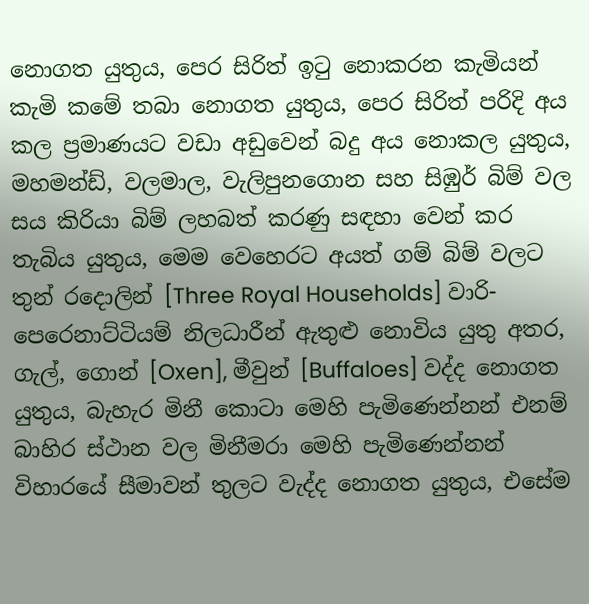නොගත යුතුය, පෙර සිරිත් ඉටු නොකරන කැමියන් කැමි කමේ තබා නොගත යුතුය, පෙර සිරිත් පරිදි අය කල ප්‍රමාණයට වඩා අඩුවෙන් බදු අය නොකල යුතුය,  මහමන්ඩ්, වලමාල, වැලිපුනගොන සහ සිඹුර් බිම් වල සය කිරියා බිම් ලහබත් කරණු සඳහා වෙන් කර තැබිය යුතුය, මෙම වෙහෙරට අයත් ගම් බිම් වලට තුන් රදොලින් [Three Royal Households] වාරි-පෙරෙනාට්ටියම් නිලධාරීන් ඇතුළු නොවිය යුතු අතර, ගැල්, ගොන් [Oxen], මීවුන් [Buffaloes] වද්ද නොගත යුතුය, බැහැර මිනී කොටා මෙහි පැමිණෙන්නන් එනම් බාහිර ස්ථාන වල මිනීමරා මෙහි පැමිණෙන්නන් විහාරයේ සීමාවන් තුලට වැද්ද නොගත යුතුය, එසේම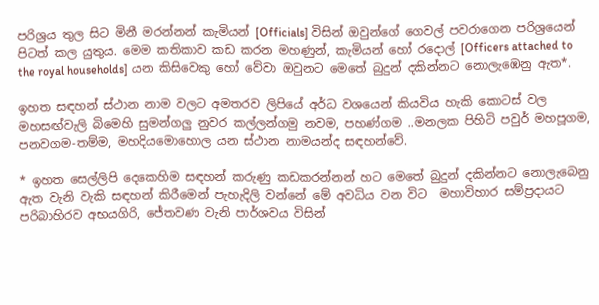පරිශ්‍රය තුල සිට මිනී මරන්නන් කැමියන් [Officials] විසින් ඔවුන්ගේ ගෙවල් පවරාගෙන පරිශ්‍රයෙන් පිටත් කල යුතුය. මෙම කතිකාව කඩ කරන මහණුන්, කැමියන් හෝ රදොල් [Officers attached to the royal households] යන කිසිවෙකු හෝ වේවා ඔවුනට මෙතේ බුදුන් දකින්නට නොලැඹෙනු ඇත*.

ඉහත සඳහන් ස්ථාන නාම වලට අමතරව ලිපියේ අර්ධ වශයෙන් කියවිය හැකි කොටස් වල මහසඟ්වැලි බිමෙහි සුමන්ගලු නුවර කල්ලන්ගමු නවම, පහණ්ගම ..මනලක පිහිටි පවුර් මහපූගම, පනවගම-තම්ම, මහදියමොහොල යන ස්ථාන නාමයන්ද සඳහන්වේ.

* ඉහත සෙල්ලිපි දෙකෙහිම සඳහන් කරුණු කඩකරන්නන් හට මෙතේ බුදුන් දකින්නට නොලැබෙනු ඇත වැනි වැකි සඳහන් කිරීමෙන් පැහැදිලි වන්නේ මේ අවධිය වන විට  මහාවිහාර සම්ප්‍රදායට පරිබාහිරව අභයගිරි, ජේතවණ වැනි පාර්ශවය විසින්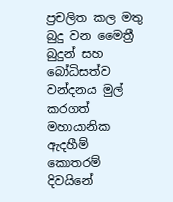ප්‍රචලිත කල මතු බුදු වන මෛත්‍රී බුදුන් සහ බෝධිසත්ව වන්දනය මුල් කරගත් මහායානික ඇදහීම් කොතරම් දිවයිනේ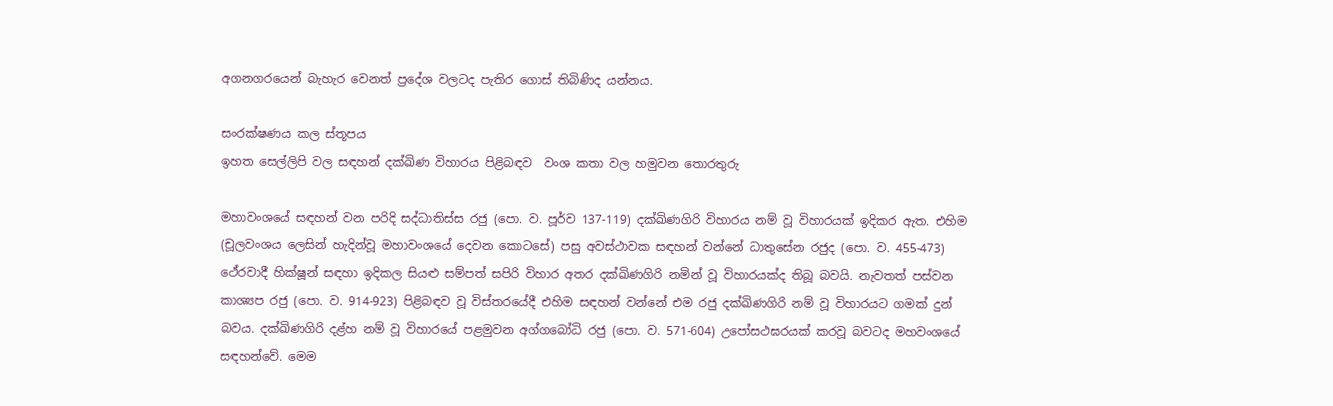අගනගරයෙන් බැහැර වෙනත් ප්‍රදේශ වලටද පැතිර ගොස් තිබිණිද යන්නය.

සංරක්ෂණය කල ස්තූපය
ඉහත සෙල්ලිපි වල සඳහන් දක්ඛිණ විහාරය පිළිබඳව  වංශ කතා වල හමුවන තොරතුරු

මහාවංශයේ සඳහන් වන පරිදි සද්ධාතිස්ස රජු (පො. ව. පූර්ව 137-119) දක්ඛිණගිරි විහාරය නම් වූ විහාරයක් ඉදිකර ඇත. එහිම (චූලවංශය ලෙසින් හැදින්වූ මහාවංශයේ දෙවන කොටසේ) පසු අවස්ථාවක සඳහන් වන්නේ ධාතුසේන රජුද (පො. ව. 455-473) ථේරවාදී හික්ෂූන් සඳහා ඉදිකල සියළු සම්පත් සපිරි විහාර අතර දක්ඛිණගිරි නමින් වූ විහාරයක්ද තිබූ බවයි. නැවතත් පස්වන කාශ්‍යප රජු (පො. ව. 914-923) පිළිබඳව වූ විස්තරයේදී එහිම සඳහන් වන්නේ එම රජු දක්ඛිණගිරි නම් වූ විහාරයට ගමක් දුන් බවය. දක්ඛිණගිරි දළ්හ නම් වූ විහාරයේ පළමුවන අග්ගබෝධි රජු (පො. ව. 571-604) උපෝසථඝරයක් කරවූ බවටද මහවංශයේ සඳහන්වේ. මෙම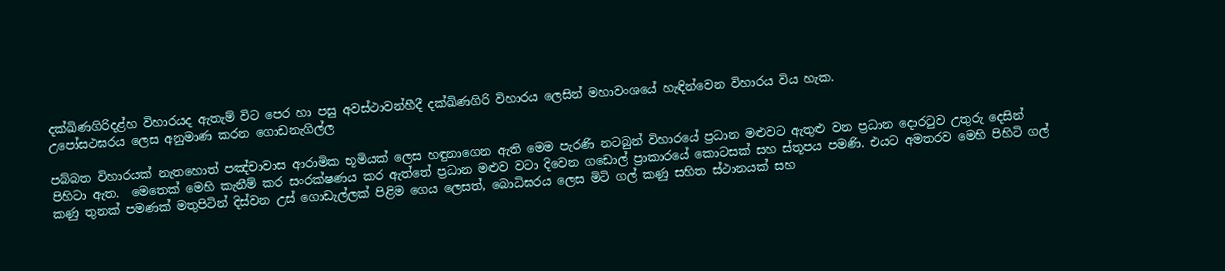දක්ඛිණගිරිදළ්හ විහාරයද ඇතැම් විට පෙර හා පසු අවස්ථාවන්හීදී දක්ඛිණගිරි විහාරය ලෙසින් මහාවංශයේ හැඳින්වෙන විහාරය විය හැක.
උපෝසථඝරය ලෙස අනුමාණ කරන ගොඩනැගිල්ල

පබ්බත විහාරයක් නැතහොත් පඤ්චාවාස ආරාමික භූමියක් ලෙස හඳුනාගෙන ඇති මෙම පැරණි නටබුන් විහාරයේ ප්‍රධාන මළුවට ඇතුළු වන ප්‍රධාන දොරටුව උතුරු දෙසින් පිහිටා ඇත.  මෙතෙක් මෙහි කැනීම් කර සංරක්ෂණය කර ඇත්තේ ප්‍රධාන මළුව වටා දිවෙන ගඩොල් ප්‍රාකාරයේ කොටසක් සහ ස්තූපය පමණි. එයට අමතරව මෙහි පිහිටි ගල් කණු තුනක් පමණක් මතුපිටින් දිස්වන උස් ගොඩැල්ලක් පිළිම ගෙය ලෙසත්, බොධිඝරය ලෙස මිටි ගල් කණු සහිත ස්ථානයක් සහ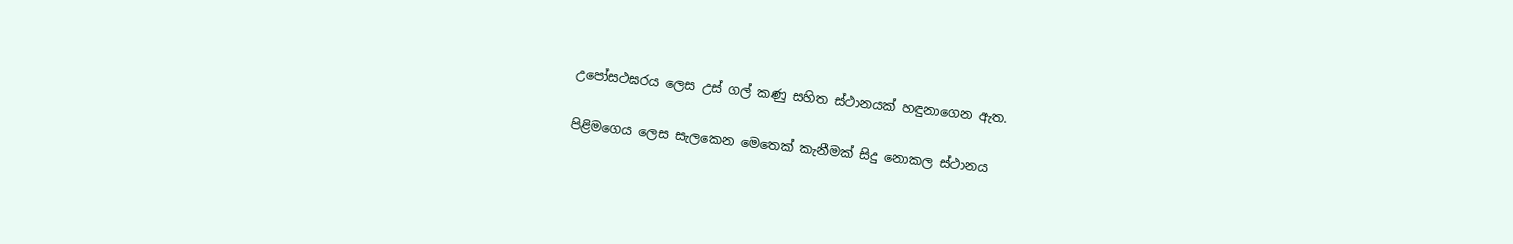උපෝසථඝරය ලෙස උස් ගල් කණු සහිත ස්ථානයක් හඳුනාගෙන ඇත.

පිළිමගෙය ලෙස සැලකෙන මෙතෙක් කැනීමක් සිදු නොකල ස්ථානය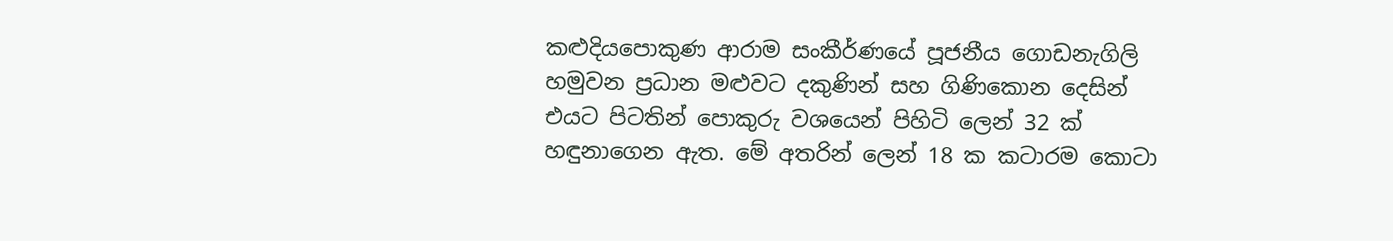කළුදියපොකුණ ආරාම සංකීර්ණයේ පූජනීය ගොඩනැගිලි හමුවන ප්‍රධාන මළුවට දකුණින් සහ ගිණිකොන දෙසින් එයට පිටතින් පොකුරු වශයෙන් පිහිටි ලෙන් 32 ක් හඳුනාගෙන ඇත. මේ අතරින් ලෙන් 18 ක කටාරම කොටා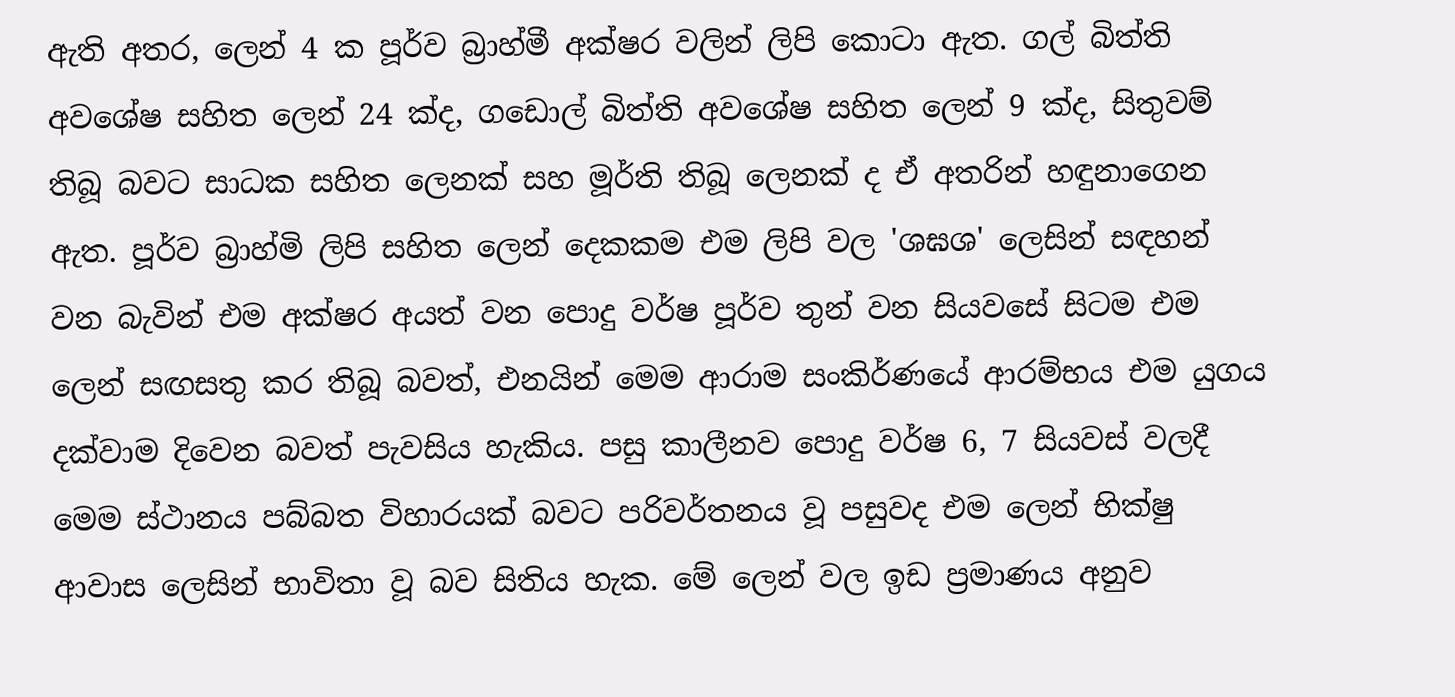ඇති අතර, ලෙන් 4 ක පූර්ව බ්‍රාහ්මී අක්ෂර වලින් ලිපි කොටා ඇත. ගල් බිත්ති අවශේෂ සහිත ලෙන් 24 ක්ද, ගඩොල් බිත්ති අවශේෂ සහිත ලෙන් 9 ක්ද, සිතුවම් තිබූ බවට සාධක සහිත ලෙනක් සහ මූර්ති තිබූ ලෙනක් ද ඒ අතරින් හඳුනාගෙන ඇත. පූර්ව බ්‍රාහ්මි ලිපි සහිත ලෙන් දෙකකම එම ලිපි වල 'ශඝශ' ලෙසින් සඳහන් වන බැවින් එම අක්ෂර අයත් වන පොදු වර්ෂ පූර්ව තුන් වන සියවසේ සිටම එම ලෙන් සඟසතු කර තිබූ බවත්, එනයින් මෙම ආරාම සංකිර්ණයේ ආරම්භය එම යුගය දක්වාම දිවෙන බවත් පැවසිය හැකිය. පසු කාලීනව පොදු වර්ෂ 6, 7 සියවස් වලදී මෙම ස්ථානය පබ්බත විහාරයක් බවට පරිවර්තනය වූ පසුවද එම ලෙන් භික්ෂු ආවාස ලෙසින් භාවිතා වූ බව සිතිය හැක. මේ ලෙන් වල ඉඩ ප්‍රමාණය අනුව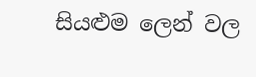සියළුම ලෙන් වල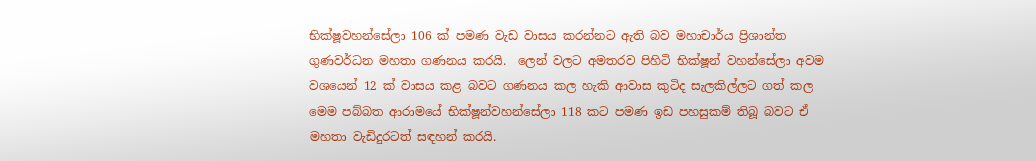භික්ෂූවහන්සේලා 106 ක් පමණ වැඩ වාසය කරන්නට ඇති බව මහාචාර්ය ප්‍රිශාන්ත ගුණවර්ධන මහතා ගණනය කරයි.  ලෙන් වලට අමතරව පිහිටි භික්ෂූන් වහන්සේලා අවම වශයෙන් 12 ක් වාසය කළ බවට ගණනය කල හැකි ආවාස කුටිද සැලකිල්ලට ගත් කල මෙම පබ්බත ආරාමයේ භික්ෂූන්වහන්සේලා 118 කට පමණ ඉඩ පහසුකම් තිබූ බවට ඒ මහතා වැඩිදුරටත් සඳහන් කරයි.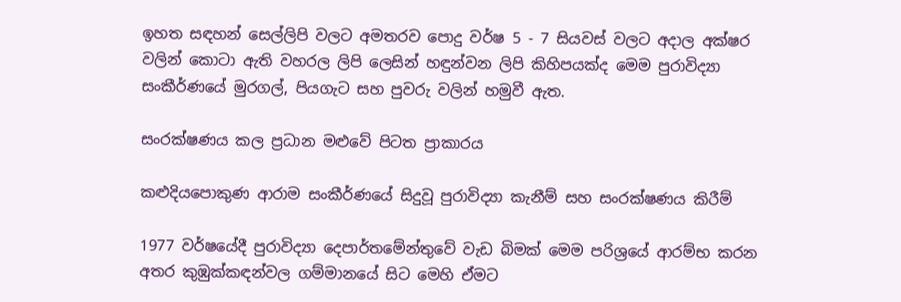ඉහත සඳහන් සෙල්ලිපි වලට අමතරව පොදු වර්ෂ 5 - 7 සියවස් වලට අදාල අක්ෂර වලින් කොටා ඇති වහරල ලිපි ලෙසින් හඳුන්වන ලිපි කිහිපයක්ද මෙම පුරාවිද්‍යා සංකීර්ණයේ මුරගල්, පියගැට සහ පුවරු වලින් හමුවී ඇත.

සංරක්ෂණය කල ප්‍රධාන මළුවේ පිටත ප්‍රාකාරය

කළුදියපොකුණ ආරාම සංකීර්ණයේ සිදුවූ පුරාවිද්‍යා කැනීම් සහ සංරක්ෂණය කිරීම්

1977 වර්ෂයේදී පුරාවිද්‍යා දෙපාර්තමේන්තුවේ වැඩ බිමක් මෙම පරිශ්‍රයේ ආරම්භ කරන අතර කුඹුක්කඳන්වල ගම්මානයේ සිට මෙහි ඒමට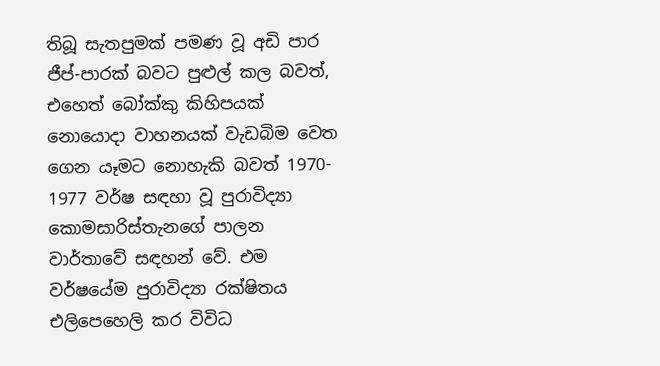තිබූ සැතපුමක් පමණ වූ අඩි පාර ජීප්-පාරක් බවට පුළුල් කල බවත්, එහෙත් බෝක්කු කිහිපයක් නොයොදා වාහනයක් වැඩබිම වෙත ගෙන යෑමට නොහැකි බවත් 1970- 1977 වර්ෂ සඳහා වූ පුරාවිද්‍යා කොමසාරිස්තැනගේ පාලන වාර්තාවේ සඳහන් වේ. එම වර්ෂයේම පුරාවිද්‍යා රක්ෂිතය එලිපෙහෙලි කර විවිධ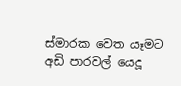ස්මාරක වෙත යෑමට අඩි පාරවල් යෙදූ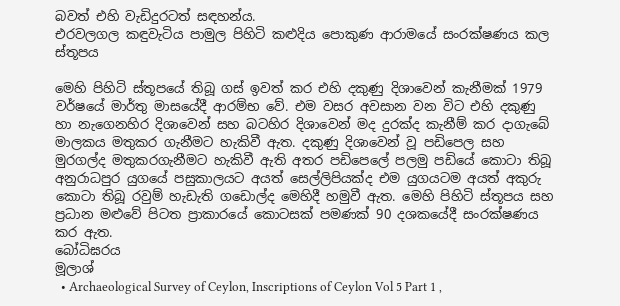බවත් එහි වැඩිදුරටත් සඳහන්ය.
එරවලගල කඳුවැටිය පාමුල පිහිටි කළුදිය පොකුණ ආරාමයේ සංරක්ෂණය කල ස්තූපය

මෙහි පිහිටි ස්තූපයේ තිබූ ගස් ඉවත් කර එහි දකුණු දිශාවෙන් කැනීමක් 1979 වර්ෂයේ මාර්තු මාසයේදී ආරම්භ වේ. එම වසර අවසාන වන විට එහි දකුණු හා නැගෙනහිර දිශාවෙන් සහ බටහිර දිශාවෙන් මද දුරක්ද කැනීම් කර දාගැබේ මාලකය මතුකර ගැනීමට හැකිවී ඇත. දකුණු දිශාවෙන් වූ පඩිපෙල සහ මුරගල්ද මතුකරගැනීමට හැකිවී ඇති අතර පඩිපෙලේ පලමු පඩියේ කොටා තිබූ අනුරාධපුර යුගයේ පසුකාලයට අයත් සෙල්ලිපියක්ද එම යුගයටම අයත් අකුරු කොටා තිබූ රවුම් හැඩැති ගඩොල්ද මෙහිදී හමුවී ඇත. මෙහි පිහිටි ස්තූපය සහ ප්‍රධාන මළුවේ පිටත ප්‍රාකාරයේ කොටසක් පමණක් 90 දශකයේදී සංරක්ෂණය කර ඇත.
බෝධිඝරය
මූලාශ්‍
  • Archaeological Survey of Ceylon, Inscriptions of Ceylon Vol 5 Part 1 ,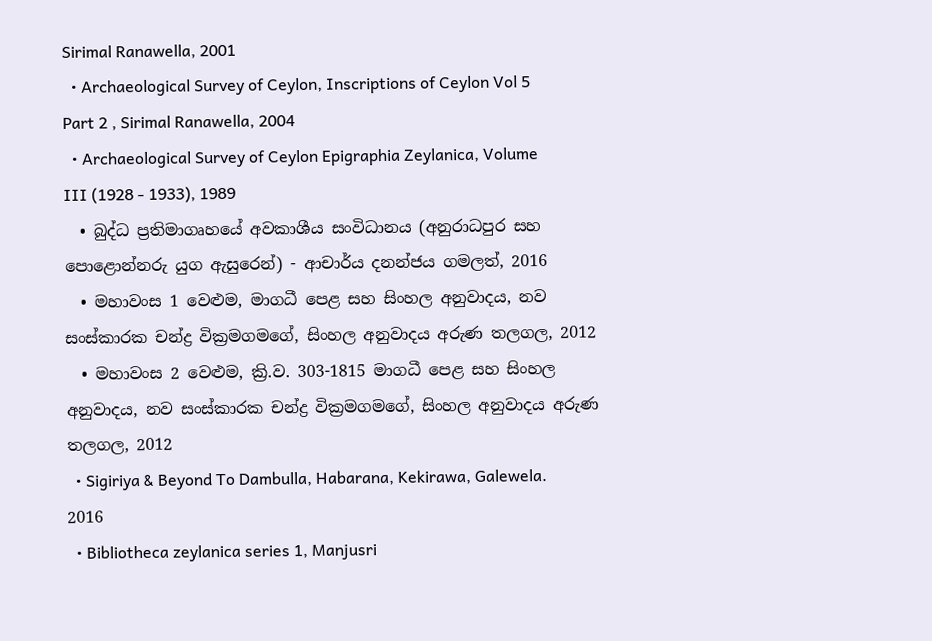Sirimal Ranawella, 2001
  • Archaeological Survey of Ceylon, Inscriptions of Ceylon Vol 5 Part 2 , Sirimal Ranawella, 2004
  • Archaeological Survey of Ceylon Epigraphia Zeylanica, Volume III (1928 - 1933), 1989
  • බුද්ධ ප්‍රතිමාගෘහයේ අවකාශීය සංවිධානය (අනුරාධපුර සහ පොළොන්නරු යුග ඇසුරෙන්) - ආචාර්ය දනන්ජය ගමලත්, 2016
  • මහාවංස 1 වෙළුම, මාගධී පෙළ සහ සිංහල අනුවාදය, නව සංස්කාරක චන්ද්‍ර වික්‍රමගමගේ, සිංහල අනුවාදය අරුණ තලගල, 2012
  • මහාවංස 2 වෙළුම, ක්‍රි.ව. 303-1815 මාගධී පෙළ සහ සිංහල අනුවාදය, නව සංස්කාරක චන්ද්‍ර වික්‍රමගමගේ, සිංහල අනුවාදය අරුණ තලගල, 2012
  • Sigiriya & Beyond To Dambulla, Habarana, Kekirawa, Galewela. 2016
  • Bibliotheca zeylanica series 1, Manjusri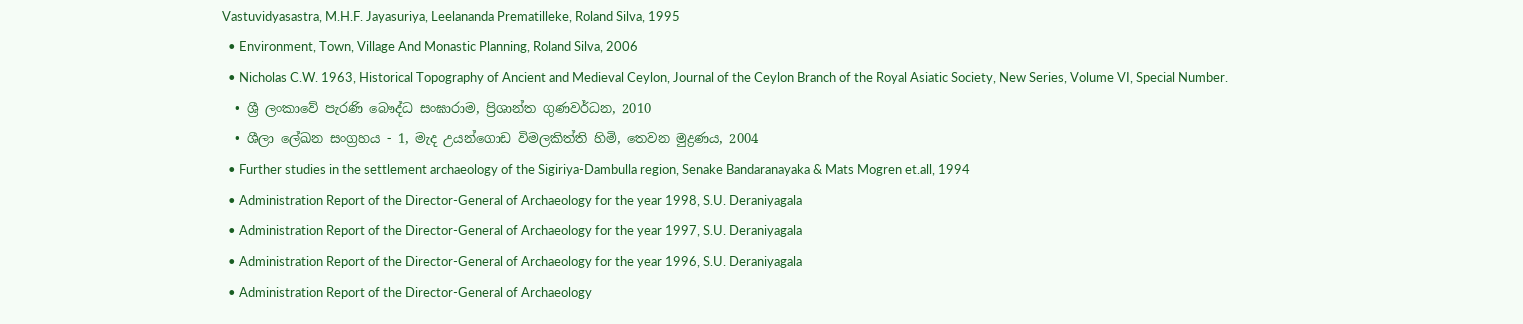Vastuvidyasastra, M.H.F. Jayasuriya, Leelananda Prematilleke, Roland Silva, 1995
  • Environment, Town, Village And Monastic Planning, Roland Silva, 2006
  • Nicholas C.W. 1963, Historical Topography of Ancient and Medieval Ceylon, Journal of the Ceylon Branch of the Royal Asiatic Society, New Series, Volume VI, Special Number.
  • ශ්‍රී ලංකාවේ පැරණි බෞද්ධ සංඝාරාම, ප්‍රිශාන්ත ගුණවර්ධන, 2010
  • ශීලා ලේඛන සංග්‍රහය - 1, මැද උයන්ගොඩ විමලකිත්ති හිමි, තෙවන මුද්‍රණය, 2004
  • Further studies in the settlement archaeology of the Sigiriya-Dambulla region, Senake Bandaranayaka & Mats Mogren et.all, 1994
  • Administration Report of the Director-General of Archaeology for the year 1998, S.U. Deraniyagala
  • Administration Report of the Director-General of Archaeology for the year 1997, S.U. Deraniyagala
  • Administration Report of the Director-General of Archaeology for the year 1996, S.U. Deraniyagala
  • Administration Report of the Director-General of Archaeology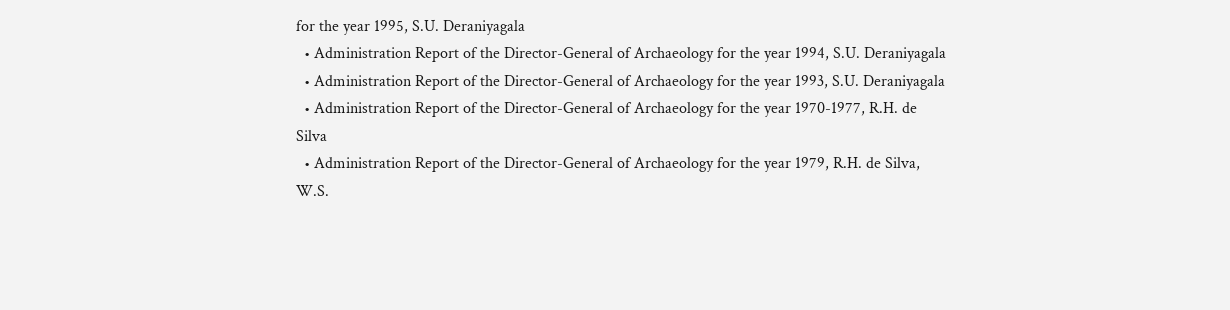for the year 1995, S.U. Deraniyagala
  • Administration Report of the Director-General of Archaeology for the year 1994, S.U. Deraniyagala
  • Administration Report of the Director-General of Archaeology for the year 1993, S.U. Deraniyagala
  • Administration Report of the Director-General of Archaeology for the year 1970-1977, R.H. de Silva
  • Administration Report of the Director-General of Archaeology for the year 1979, R.H. de Silva, W.S.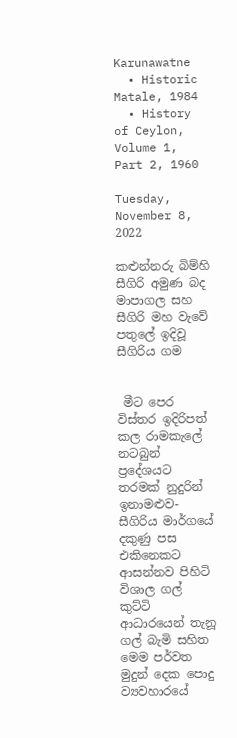Karunawatne
  • Historic Matale, 1984
  • History of Ceylon, Volume 1, Part 2, 1960

Tuesday, November 8, 2022

කළුන්නරු බිම්හි සීගිරි අමුණ බද මාපාගල සහ සීගිරි මහ වැවේ පතුලේ ඉදිවූ සීගිරිය ගම


 මීට පෙර විස්තර ඉදිරිපත් කල රාමකැලේ නටබුන් ප්‍රදේශයට තරමක් නුදුරින් ඉනාමළුව- සීගිරිය මාර්ගයේ දකුණු පස එකිනෙකට ආසන්නව පිහිටි විශාල ගල් කුට්ටි ආධාරයෙන් තැනූ ගල් බැමි සහිත මෙම පර්වත මුදුන් දෙක පොදු ව්‍යවහාරයේ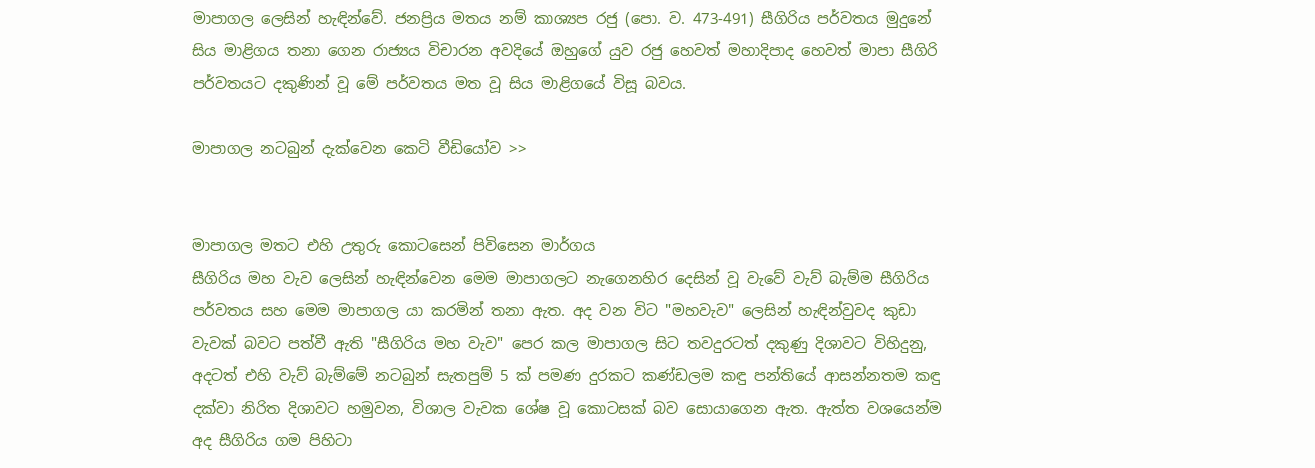මාපාගල ලෙසින් හැඳින්වේ. ජනප්‍රිය මතය නම් කාශ්‍යප රජු (පො. ව. 473-491) සීගිරිය පර්වතය මුදුනේ සිය මාළිගය තනා ගෙන රාජ්‍යය විචාරන අවදියේ ඔහුගේ යුව රජු හෙවත් මහාදිපාද හෙවත් මාපා සීගිරි පර්වතයට දකුණින් වූ මේ පර්වතය මත වූ සිය මාළිගයේ විසූ බවය.

මාපාගල නටබුන් දැක්වෙන කෙටි වීඩියෝව >>


මාපාගල මතට එහි උතුරු කොටසෙන් පිවිසෙන මාර්ගය
සීගිරිය මහ වැව ලෙසින් හැඳින්වෙන මෙම මාපාගලට නැගෙනහිර දෙසින් වූ වැවේ වැව් බැම්ම සීගිරිය පර්වතය සහ මෙම මාපාගල යා කරමින් තනා ඇත. අද වන විට "මහවැව" ලෙසින් හැඳින්වුවද කුඩා වැවක් බවට පත්වී ඇති "සීගිරිය මහ වැව" පෙර කල මාපාගල සිට තවදුරටත් දකුණු දිශාවට විහිදුනු, අදටත් එහි වැව් බැම්මේ නටබුන් සැතපුම් 5 ක් පමණ දුරකට කණ්ඩලම කඳු පන්තියේ ආසන්නතම කඳු දක්වා නිරිත දිශාවට හමුවන, විශාල වැවක ශේෂ වූ කොටසක් බව සොයාගෙන ඇත. ඇත්ත වශයෙන්ම අද සීගිරිය ගම පිහිටා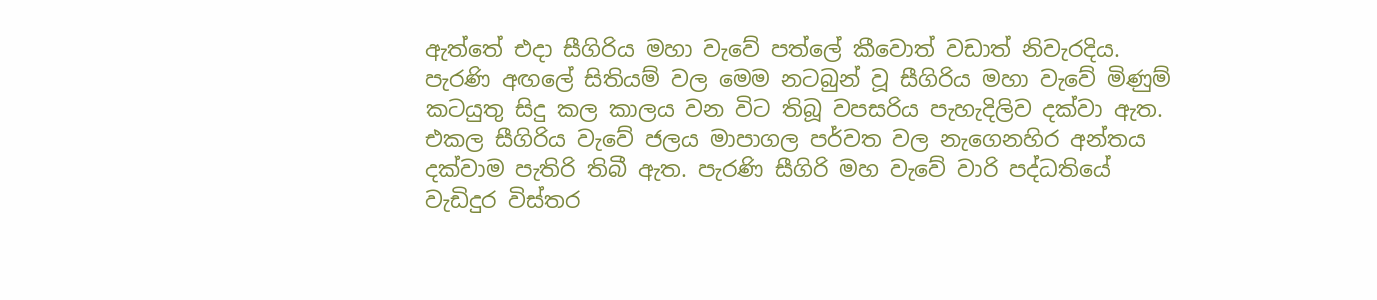ඇත්තේ එදා සීගිරිය මහා වැවේ පත්ලේ කීවොත් වඩාත් නිවැරදිය. පැරණි අඟලේ සිතියම් වල මෙම නටබුන් වූ සීගිරිය මහා වැවේ මිණුම් කටයුතු සිදු කල කාලය වන විට තිබූ වපසරිය පැහැදිලිව දක්වා ඇත. එකල සීගිරිය වැවේ ජලය මාපාගල පර්වත වල නැගෙනහිර අන්තය දක්වාම පැතිරි තිබී ඇත. පැරණි සීගිරි මහ වැවේ වාරි පද්ධතියේ වැඩිදුර විස්තර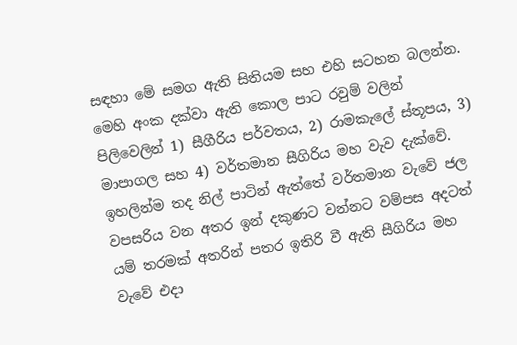සඳහා මේ සමග ඇති සිතියම සහ එහි සටහන බලන්න.
මෙහි අංක දක්වා ඇති කොල පාට රවුම් වලින් පිලිවෙලින් 1) සීගීරිය පර්වතය, 2) රාමකැලේ ස්තූපය, 3) මාපාගල සහ 4) වර්තමාන සීගිරිය මහ වැව දැක්වේ. ඉහලින්ම තද නිල් පාටින් ඇත්තේ වර්තමාන වැවේ ජල වපසරිය වන අතර ඉන් දකුණට වන්නට වම්පස අදටත් යම් තරමක් අතරින් පතර ඉතිරි වී ඇති සීගිරිය මහ වැවේ එදා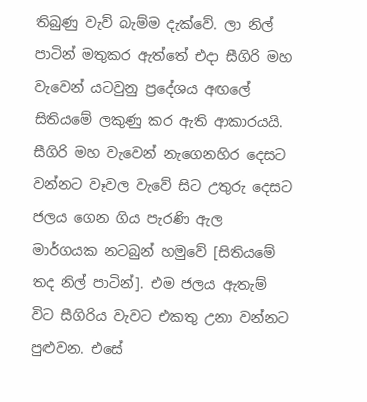තිබුණු වැව් බැම්ම දැක්වේ. ලා නිල් පාටින් මතුකර ඇත්තේ එදා සීගිරි මහ වැවෙන් යටවුනු ප්‍රදේශය අඟලේ සිතියමේ ලකුණු කර ඇති ආකාරයයි. සීගිරි මහ වැවෙන් නැගෙනහිර දෙසට වන්නට වෑවල වැවේ සිට උතුරු දෙසට ජලය ගෙන ගිය පැරණි ඇල මාර්ගයක නටබුන් හමුවේ [සිතියමේ තද නිල් පාටින්]. එම ජලය ඇතැම් විට සීගිරිය වැවට එකතු උනා වන්නට පුළුවන. එසේ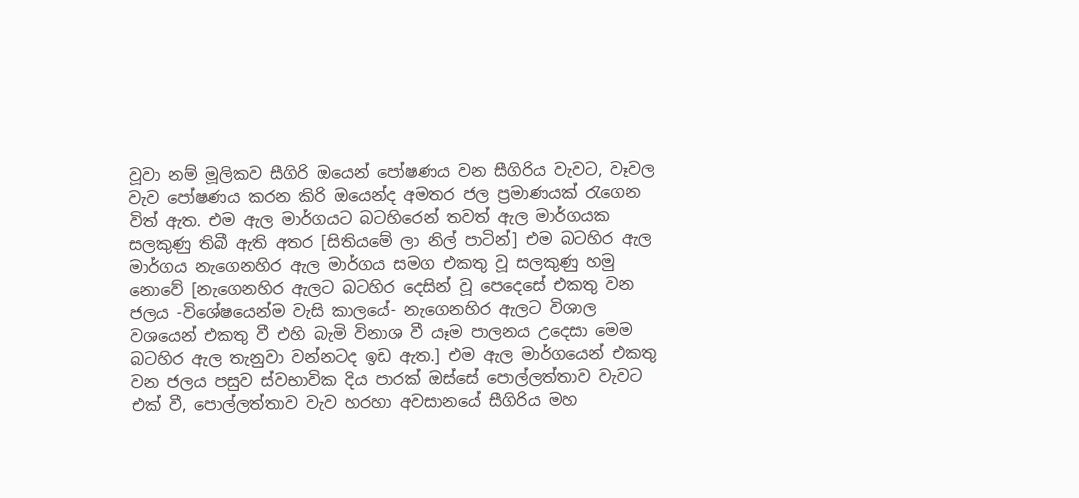වූවා නම් මූලිකව සීගිරි ඔයෙන් පෝෂණය වන සීගිරිය වැවට, වෑවල වැව පෝෂණය කරන කිරි ඔයෙන්ද අමතර ජල ප්‍රමාණයක් රැගෙන විත් ඇත. එම ඇල මාර්ගයට බටහිරෙන් තවත් ඇල මාර්ගයක සලකුණු තිබී ඇති අතර [සිතියමේ ලා නිල් පාටින්] එම බටහිර ඇල මාර්ගය නැගෙනහිර ඇල මාර්ගය සමග එකතු වූ සලකුණු හමු නොවේ [නැගෙනහිර ඇලට බටහිර දෙසින් වූ පෙදෙසේ එකතු වන ජලය -විශේෂයෙන්ම වැසි කාලයේ- නැගෙනහිර ඇලට විශාල වශයෙන් එකතු වී එහි බැමි විනාශ වී යෑම පාලනය උදෙසා මෙම බටහිර ඇල තැනුවා වන්නටද ඉඩ ඇත.] එම ඇල මාර්ගයෙන් එකතු වන ජලය පසුව ස්වභාවික දිය පාරක් ඔස්සේ පොල්ලත්තාව වැවට එක් වී, පොල්ලත්තාව වැව හරහා අවසානයේ සීගිරිය මහ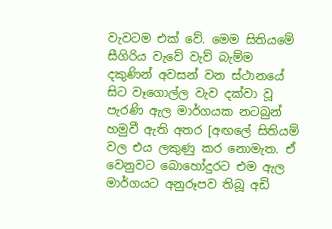වැවටම එක් වේ. මෙම සිතියමේ සීගිරිය වැවේ වැව් බැම්ම දකුණින් අවසන් වන ස්ථානයේ සිට වෑගොල්ල වැව දක්වා වූ පැරණි ඇල මාර්ගයක නටබුන් හමුවී ඇති අතර [අඟලේ සිතියම් වල එය ලකුණු කර නොමැත. ඒ වෙනුවට බොහෝදුරට එම ඇල මාර්ගයට අනුරූපව තිබූ අඩි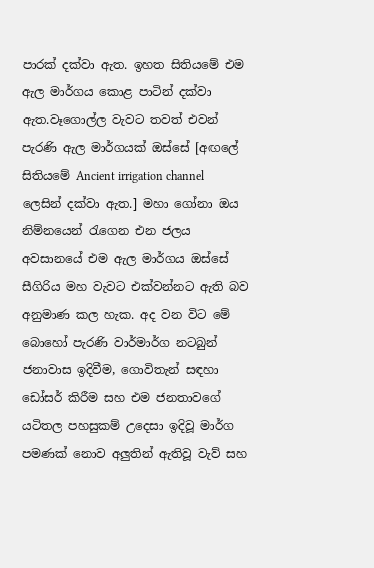පාරක් දක්වා ඇත. ඉහත සිතියමේ එම ඇල මාර්ගය කොළ පාටින් දක්වා ඇත.වෑගොල්ල වැවට තවත් එවන් පැරණි ඇල මාර්ගයක් ඔස්සේ [අඟලේ සිතියමේ Ancient irrigation channel ලෙසින් දක්වා ඇත.] මහා ගෝනා ඔය නිම්නයෙන් රැගෙන එන ජලය අවසානයේ එම ඇල මාර්ගය ඔස්සේ සීගිරිය මහ වැවට එක්වන්නට ඇති බව අනුමාණ කල හැක. අද වන විට මේ බොහෝ පැරණි වාර්මාර්ග නටබුන් ජනාවාස ඉදිවීම, ගොවිතැන් සඳහා ඩෝසර් කිරීම සහ එම ජනතාවගේ යටිතල පහසුකම් උදෙසා ඉදිවූ මාර්ග පමණක් නොව අලුතින් ඇතිවූ වැව් සහ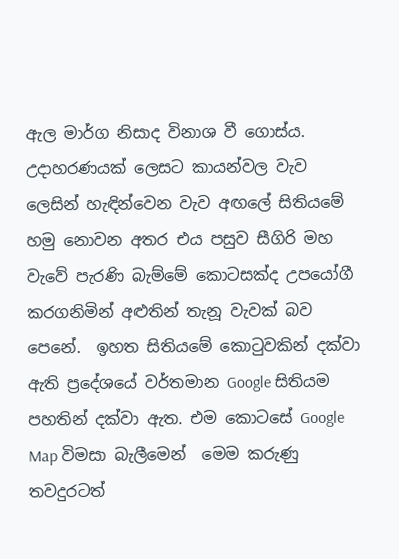ඇල මාර්ග නිසාද විනාශ වී ගොස්ය. උදාහරණයක් ලෙසට කායන්වල වැව ලෙසින් හැඳින්වෙන වැව අඟලේ සිතියමේ හමු නොවන අතර එය පසුව සීගිරි මහ වැවේ පැරණි බැම්මේ කොටසක්ද උපයෝගී කරගනිමින් අළුතින් තැනූ වැවක් බව පෙනේ.  ඉහත සිතියමේ කොටුවකින් දක්වා ඇති ප්‍රදේශයේ වර්තමාන Google සිතියම පහතින් දක්වා ඇත. එම කොටසේ Google Map විමසා බැලීමෙන්  මෙම කරුණු තවදුරටත්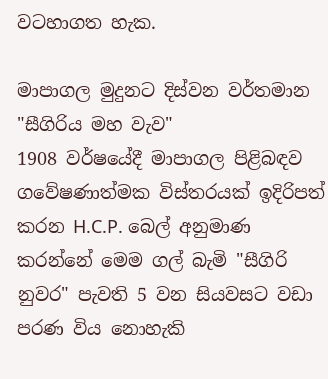වටහාගත හැක.

මාපාගල මුදුනට දිස්වන වර්තමාන "සීගිරිය මහ වැව"
1908 වර්ෂයේදී මාපාගල පිළිබඳව ගවේෂණාත්මක විස්තරයක් ඉදිරිපත් කරන H.C.P. බෙල් අනුමාණ කරන්නේ මෙම ගල් බැමි "සීගිරි නුවර" පැවති 5 වන සියවසට වඩා පරණ විය නොහැකි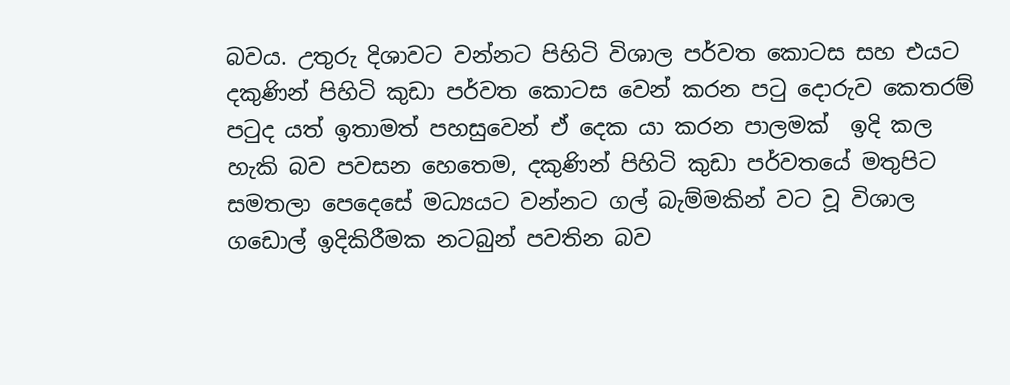බවය. උතුරු දිශාවට වන්නට පිහිටි විශාල පර්වත කොටස සහ එයට දකුණින් පිහිටි කුඩා පර්වත කොටස වෙන් කරන පටු දොරුව කෙතරම් පටුද යත් ඉතාමත් පහසුවෙන් ඒ දෙක යා කරන පාලමක්  ඉදි කල හැකි බව පවසන හෙතෙම, දකුණින් පිහිටි කුඩා පර්වතයේ මතුපිට සමතලා පෙදෙසේ මධ්‍යයට වන්නට ගල් බැම්මකින් වට වූ විශාල ගඩොල් ඉදිකිරීමක නටබුන් පවතින බව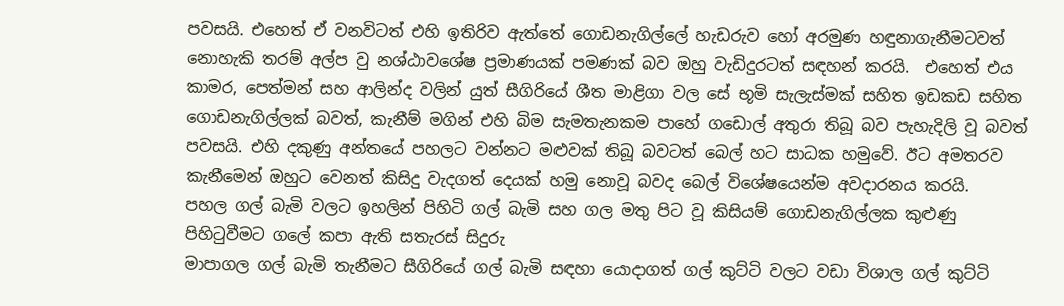පවසයි. එහෙත් ඒ වනවිටත් එහි ඉතිරිව ඇත්තේ ගොඩනැගිල්ලේ හැඩරුව හෝ අරමුණ හඳුනාගැනීමටවත් නොහැකි තරම් අල්ප වු නශ්ඨාවශේෂ ප්‍රමාණයක් පමණක් බව ඔහු වැඩිදුරටත් සඳහන් කරයි.  එහෙත් එය කාමර, පෙත්මන් සහ ආලින්ද වලින් යුත් සීගිරියේ ශීත මාළිගා වල සේ භූමි සැලැස්මක් සහිත ඉඩකඩ සහිත ගොඩනැගිල්ලක් බවත්, කැනීම් මගින් එහි බිම සැමතැනකම පාහේ ගඩොල් අතුරා තිබූ බව පැහැදිලි වූ බවත් පවසයි. එහි දකුණු අන්තයේ පහලට වන්නට මළුවක් තිබූ බවටත් බෙල් හට සාධක හමුවේ. ඊට අමතරව කැනීමෙන් ඔහුට වෙනත් කිසිදු වැදගත් දෙයක් හමු නොවූ බවද බෙල් විශේෂයෙන්ම අවදාරනය කරයි.
පහල ගල් බැමි වලට ඉහලින් පිහිටි ගල් බැමි සහ ගල මතු පිට වූ කිසියම් ගොඩනැගිල්ලක කුළුණු පිහිටුවීමට ගලේ කපා ඇති සතැරස් සිදුරු
මාපාගල ගල් බැමි තැනීමට සීගිරියේ ගල් බැමි සඳහා යොදාගත් ගල් කුට්ටි වලට වඩා විශාල ගල් කුට්ටි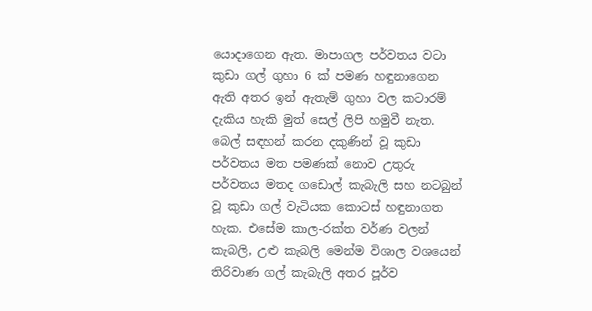යොදාගෙන ඇත. මාපාගල පර්වතය වටා කුඩා ගල් ගුහා 6 ක් පමණ හඳුනාගෙන ඇති අතර ඉන් ඇතැම් ගුහා වල කටාරම් දැකිය හැකි මුත් සෙල් ලිපි හමුවී නැත. බෙල් සඳහන් කරන දකුණින් වූ කුඩා පර්වතය මත පමණක් නොව උතුරු පර්වතය මතද ගඩොල් කැබැලි සහ නටබුන් වූ කුඩා ගල් වැටියක කොටස් හඳුනාගත හැක. එසේම කාල-රක්ත වර්ණ වලන් කැබලි, උළු කැබලි මෙන්ම විශාල වශයෙන් තිරිවාණ ගල් කැබැලි අතර පූර්ව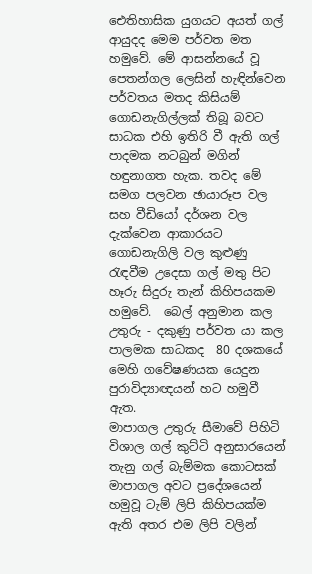ඓතිහාසික යුගයට අයත් ගල් ආයුදද මෙම පර්වත මත හමුවේ. මේ ආසන්නයේ වූ පෙතන්ගල ලෙසින් හැඳින්වෙන පර්වතය මතද කිසියම් ගොඩනැගිල්ලක් තිබූ බවට සාධක එහි ඉතිරි වී ඇති ගල් පාදමක නටබුන් මගින් හඳුනාගත හැක. තවද මේ සමග පලවන ඡායාරූප වල සහ වීඩියෝ දර්ශන වල දැක්වෙන ආකාරයට ගොඩනැගිලි වල කුළුණු රැඳවීම උදෙසා ගල් මතු පිට හෑරු සිදුරු තැන් කිහිපයකම හමුවේ.  බෙල් අනුමාන කල උතුරු - දකුණු පර්වත යා කල පාලමක සාධකද  80 දශකයේ මෙහි ගවේෂණයක යෙදුන පුරාවිද්‍යාඥයන් හට හමුවී ඇත.
මාපාගල උතුරු සීමාවේ පිහිටි විශාල ගල් කුට්ටි අනුසාරයෙන් තැනු ගල් බැම්මක කොටසක්
මාපාගල අවට ප්‍රදේශයෙන් හමුවූ ටැම් ලිපි කිහිපයක්ම ඇති අතර එම ලිපි වලින්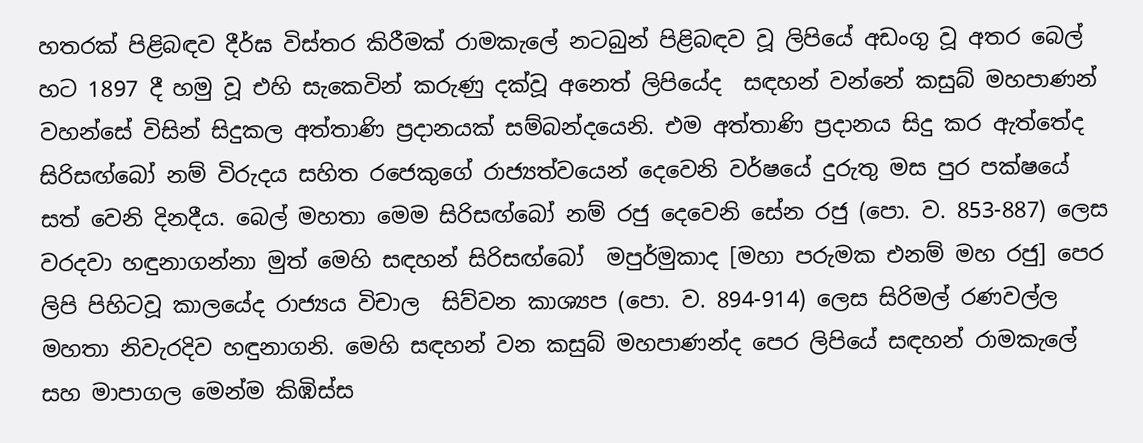හතරක් පිළිබඳව දීර්ඝ විස්තර කිරීමක් රාමකැලේ නටබුන් පිළිබඳව වූ ලිපියේ අඩංගු වූ අතර බෙල් හට 1897 දී හමු වූ එහි සැකෙවින් කරුණු දක්වූ අනෙත් ලිපියේද  සඳහන් වන්නේ කසුබ් මහපාණන් වහන්සේ විසින් සිදුකල අත්තාණි ප්‍රදානයක් සම්බන්දයෙනි. එම අත්තාණි ප්‍රදානය සිදු කර ඇත්තේද සිරිසඟ්බෝ නම් විරුදය සහිත රජෙකුගේ රාජ්‍යත්වයෙන් දෙවෙනි වර්ෂයේ දුරුතු මස පුර පක්ෂයේ සත් වෙනි දිනදීය. බෙල් මහතා මෙම සිරිසඟ්බෝ නම් රජු දෙවෙනි සේන රජු (පො. ව. 853-887) ලෙස වරදවා හඳුනාගන්නා මුත් මෙහි සඳහන් සිරිසඟ්බෝ  මපුර්මුකාද [මහා පරුමක එනම් මහ රජු] පෙර ලිපි පිහිටවූ කාලයේද රාජ්‍යය විචාල  සිව්වන කාශ්‍යප (පො. ව. 894-914) ලෙස සිරිමල් රණවල්ල මහතා නිවැරදිව හඳුනාගනි. මෙහි සඳහන් වන කසුබ් මහපාණන්ද පෙර ලිපියේ සඳහන් රාමකැලේ සහ මාපාගල මෙන්ම කිඹිස්ස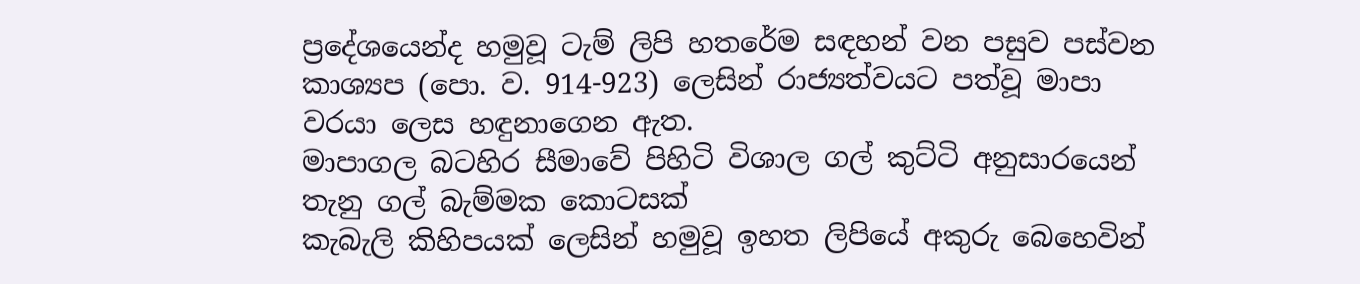ප්‍රදේශයෙන්ද හමුවූ ටැම් ලිපි හතරේම සඳහන් වන පසුව පස්වන කාශ්‍යප (පො. ව. 914-923) ලෙසින් රාජ්‍යත්වයට පත්වූ මාපා වරයා ලෙස හඳුනාගෙන ඇත.
මාපාගල බටහිර සීමාවේ පිහිටි විශාල ගල් කුට්ටි අනුසාරයෙන් තැනු ගල් බැම්මක කොටසක්
කැබැලි කිහිපයක් ලෙසින් හමුවූ ඉහත ලිපියේ අකුරු බෙහෙවින්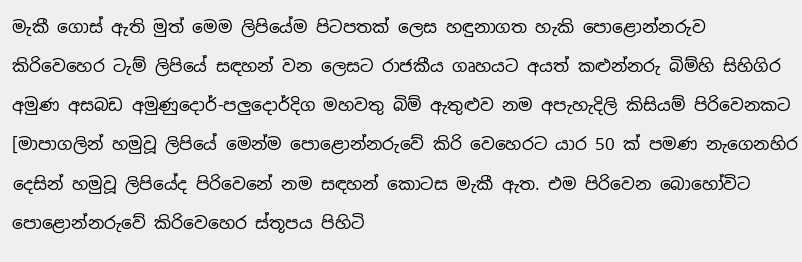මැකී ගොස් ඇති මුත් මෙම ලිපියේම පිටපතක් ලෙස හඳුනාගත හැකි පොළොන්නරුව කිරිවෙහෙර ටැම් ලිපියේ සඳහන් වන ලෙසට රාජකීය ගෘහයට අයත් කළුන්නරු බිම්හි සිහිගිර අමුණ අසබඩ අමුණුදොර්-පලුදොර්දිග මහවතු බිම් ඇතුළුව නම අපැහැදිලි කිසියම් පිරිවෙනකට [මාපාගලින් හමුවූ ලිපියේ මෙන්ම පොළොන්නරුවේ කිරි වෙහෙරට යාර 50 ක් පමණ නැගෙනහිර දෙසින් හමුවූ ලිපියේද පිරිවෙනේ නම සඳහන් කොටස මැකී ඇත. එම පිරිවෙන බොහෝවිට පොළොන්නරුවේ කිරිවෙහෙර ස්තූපය පිහිටි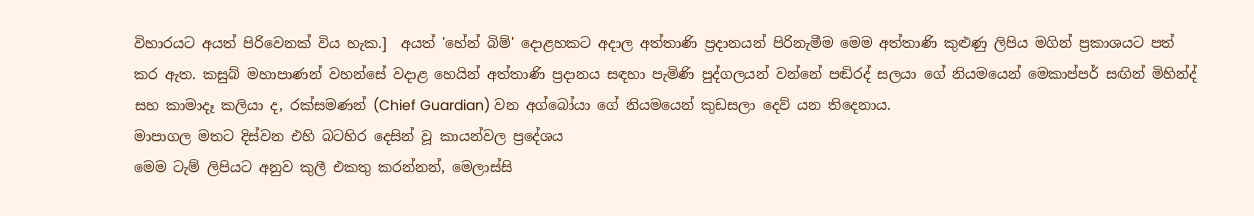විහාරයට අයත් පිරිවෙනක් විය හැක.]  අයත් 'හේන් බිම්' දොළහකට අදාල අත්තාණි ප්‍රදානයන් පිරිනැමීම මෙම අත්තාණි කුළුණු ලිපිය මගින් ප්‍රකාශයට පත් කර ඇත. කසුබ් මහාපාණන් වහන්සේ වදාළ හෙයින් අත්තාණි ප්‍රදානය සඳහා පැමිණි පුද්ගලයන් වන්නේ පඬිරද් සලයා ගේ නියමයෙන් මෙකාප්පර් සඟින් මිහින්ද් සහ කාමාදෑ කලියා ද, රක්සමණන් (Chief Guardian) වන අග්බෝයා ගේ නියමයෙන් කුඩසලා දෙව් යන තිදෙනාය.
මාපාගල මතට දිස්වන එහි බටහිර දෙසින් වූ කායන්වල ප්‍රදේශය
මෙම ටැම් ලිපියට අනුව කුලී එකතු කරන්නන්, මෙලාස්සි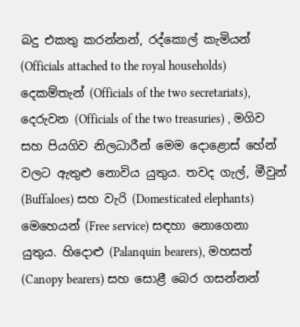බදු එකතු කරන්නන්, රද්කොල් කැමියන් (Officials attached to the royal households) දෙකම්තැන් (Officials of the two secretariats), දෙරුවන (Officials of the two treasuries) , මගිව සහ පියගිව නිලධාරීන් මෙම දොළොස් හේන් වලට ඇතුළු නොවිය යුතුය. තවද ගැල්, මීවුන් (Buffaloes) සහ වැරි (Domesticated elephants) මෙහෙයන් (Free service) සඳහා නොගෙනා යුතුය. හිදොළු (Palanquin bearers), මහසත් (Canopy bearers) සහ සොළී බෙර ගසන්නන්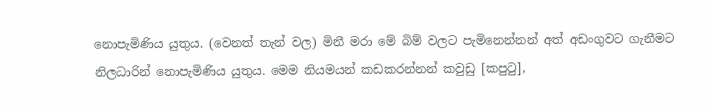නොපැමිණිය යුතුය. (වෙනත් තැන් වල) මිනී මරා මේ බිම් වලට පැමිනෙන්නන් අත් අඩංගුවට ගැනීමට නිලධාරින් නොපැමිණිය යුතුය. මෙම නියමයන් කඩකරන්නන් කවුඩු [කපුටු],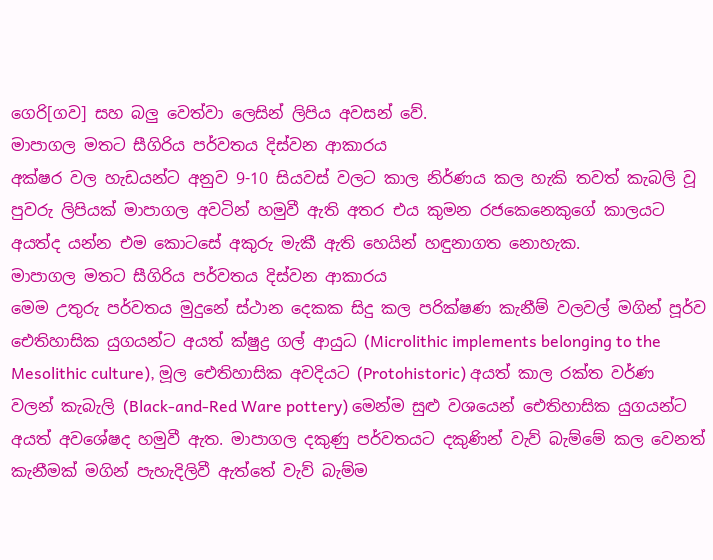ගෙරි[ගව] සහ බලු වෙත්වා ලෙසින් ලිපිය අවසන් වේ.
මාපාගල මතට සීගිරිය පර්වතය දිස්වන ආකාරය
අක්ෂර වල හැඩයන්ට අනුව 9-10 සියවස් වලට කාල නිර්ණය කල හැකි තවත් කැබලි වූ පුවරු ලිපියක් මාපාගල අවටින් හමුවී ඇති අතර එය කුමන රජකෙනෙකුගේ කාලයට අයත්ද යන්න එම කොටසේ අකුරු මැකී ඇති හෙයින් හඳුනාගත නොහැක.
මාපාගල මතට සීගිරිය පර්වතය දිස්වන ආකාරය
මෙම උතුරු පර්වතය මුදුනේ ස්ථාන දෙකක සිදු කල පරික්ෂණ කැනීම් වලවල් මගින් පූර්ව ඓතිහාසික යුගයන්ට අයත් ක්ෂුද්‍ර ගල් ආයුධ (Microlithic implements belonging to the Mesolithic culture), මූල ඓතිහාසික අවදියට (Protohistoric) අයත් කාල රක්ත වර්ණ වලන් කැබැලි (Black-and-Red Ware pottery) මෙන්ම සුළු වශයෙන් ඓතිහාසික යුගයන්ට අයත් අවශේෂද හමුවී ඇත. මාපාගල දකුණු පර්වතයට දකුණින් වැව් බැම්මේ කල වෙනත් කැනීමක් මගින් පැහැදිලිවී ඇත්තේ වැව් බැම්ම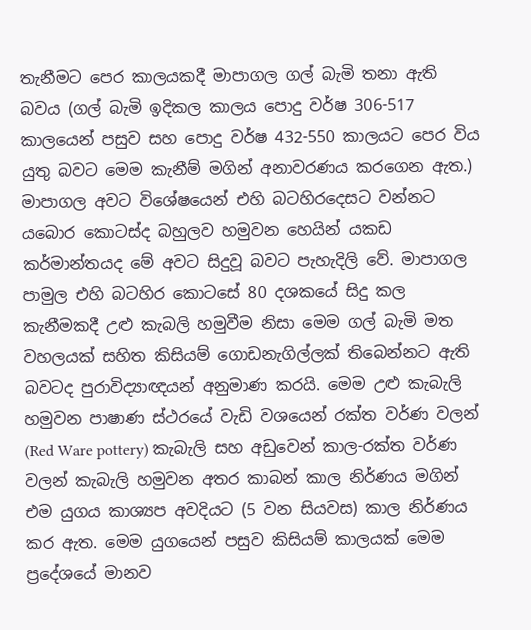තැනීමට පෙර කාලයකදී මාපාගල ගල් බැමි තනා ඇති බවය (ගල් බැමි ඉදිකල කාලය පොදු වර්ෂ 306-517 කාලයෙන් පසුව සහ පොදු වර්ෂ 432-550 කාලයට පෙර විය යුතු බවට මෙම කැනීම් මගින් අනාවරණය කරගෙන ඇත.) මාපාගල අවට විශේෂයෙන් එහි බටහිරදෙසට වන්නට යබොර කොටස්ද බහුලව හමුවන හෙයින් යකඩ කර්මාන්තයද මේ අවට සිදුවූ බවට පැහැදිලි වේ. මාපාගල පාමුල එහි බටහිර කොටසේ 80 දශකයේ සිදු කල කැනීමකදී උළු කැබලි හමුවීම නිසා මෙම ගල් බැමි මත වහලයක් සහිත කිසියම් ගොඩනැගිල්ලක් තිබෙන්නට ඇති බවටද පුරාවිද්‍යාඥයන් අනුමාණ කරයි. මෙම උළු කැබැලි හමුවන පාෂාණ ස්ථරයේ වැඩි වශයෙන් රක්ත වර්ණ වලන් (Red Ware pottery) කැබැලි සහ අඩුවෙන් කාල-රක්ත වර්ණ වලන් කැබැලි හමුවන අතර කාබන් කාල නිර්ණය මගින් එම යුගය කාශ්‍යප අවදියට (5 වන සියවස) කාල නිර්ණය කර ඇත. මෙම යුගයෙන් පසුව කිසියම් කාලයක් මෙම ප්‍රදේශයේ මානව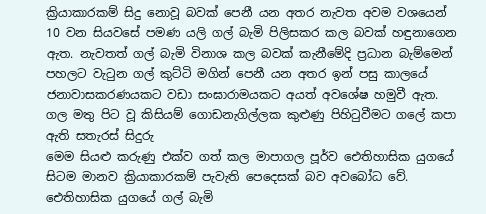ක්‍රියාකාරකම් සිදු නොවූ බවක් පෙනී යන අතර නැවත අවම වශයෙන් 10 වන සියවසේ පමණ යලි ගල් බැමි පිලිසකර කල බවක් හඳුනාගෙන ඇත. නැවතත් ගල් බැමි විනාශ කල බවක් කැනීමේදි ප්‍රධාන බැම්මෙන් පහලට වැටුන ගල් කුට්ටි මගින් පෙනී යන අතර ඉන් පසු කාලයේ ජනාවාසකරණයකට වඩා සංඝාරාමයකට අයත් අවශේෂ හමුවී ඇත.
ගල මතු පිට වූ කිසියම් ගොඩනැගිල්ලක කුළුණු පිහිටුවීමට ගලේ කපා ඇති සතැරස් සිදුරු
මෙම සියළු කරුණු එක්ව ගත් කල මාපාගල පූර්ව ඓතිහාසික යුගයේ සිටම මානව ක්‍රියාකාරකම් පැවැති පෙදෙසක් බව අවබෝධ වේ. ඓතිහාසික යුගයේ ගල් බැමි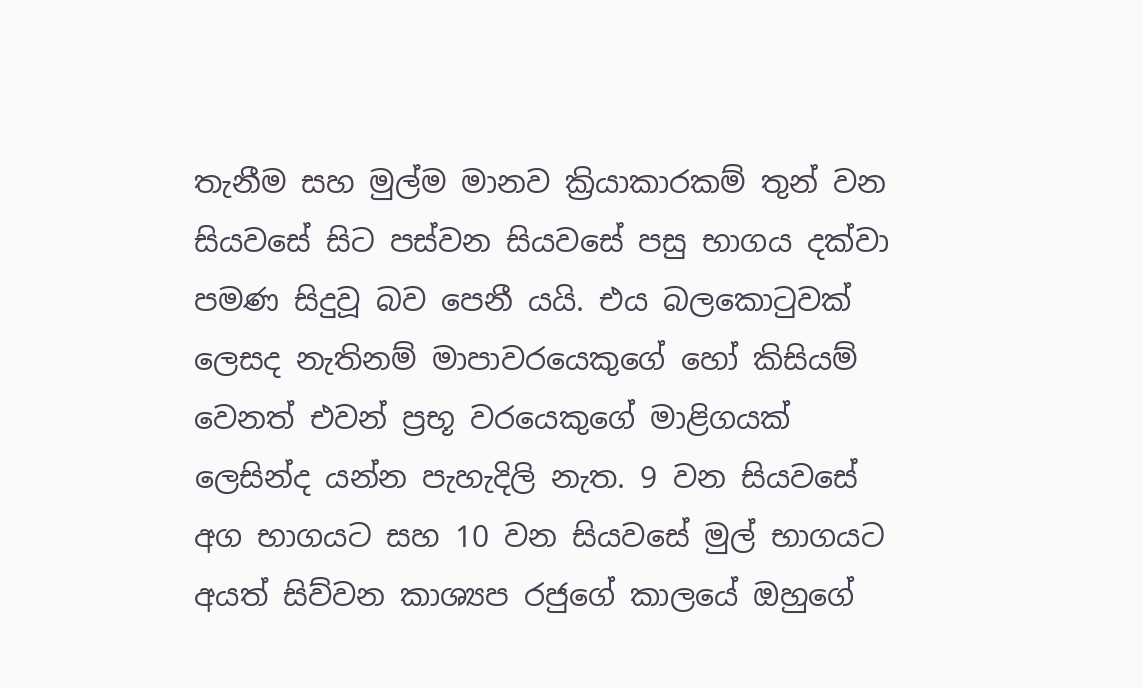තැනීම සහ මුල්ම මානව ක්‍රියාකාරකම් තුන් වන සියවසේ සිට පස්වන සියවසේ පසු භාගය දක්වා පමණ සිදුවූ බව පෙනී යයි. එය බලකොටුවක් ලෙසද නැතිනම් මාපාවරයෙකුගේ හෝ කිසියම් වෙනත් එවන් ප්‍රභූ වරයෙකුගේ මාළිගයක් ලෙසින්ද යන්න පැහැදිලි නැත. 9 වන සියවසේ අග භාගයට සහ 10 වන සියවසේ මුල් භාගයට අයත් සිව්වන කාශ්‍යප රජුගේ කාලයේ ඔහුගේ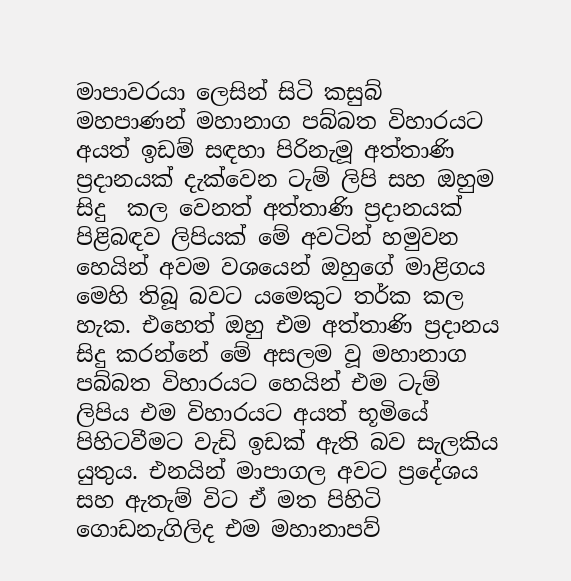මාපාවරයා ලෙසින් සිටි කසුබ් මහපාණන් මහානාග පබ්බත විහාරයට අයත් ඉඩම් සඳහා පිරිනැමූ අත්තාණි ප්‍රදානයක් දැක්වෙන ටැම් ලිපි සහ ඔහුම සිදු  කල වෙනත් අත්තාණි ප්‍රදානයක් පිළිබඳව ලිපියක් මේ අවටින් හමුවන හෙයින් අවම වශයෙන් ඔහුගේ මාළිගය මෙහි තිබූ බවට යමෙකුට තර්ක කල හැක. එහෙත් ඔහු එම අත්තාණි ප්‍රදානය සිදු කරන්නේ මේ අසලම වූ මහානාග පබ්බත විහාරයට හෙයින් එම ටැම් ලිපිය එම විහාරයට අයත් භූමියේ පිහිටවීමට වැඩි ඉඩක් ඇති බව සැලකිය යුතුය. එනයින් මාපාගල අවට ප්‍රදේශය සහ ඇතැම් විට ඒ මත පිහිටි ගොඩනැගිලිද එම මහානාපව්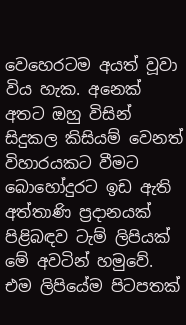වෙහෙරටම අයත් වූවා විය හැක. අනෙක් අතට ඔහු විසින් සිදුකල කිසියම් වෙනත් විහාරයකට වීමට බොහෝදුරට ඉඩ ඇති අත්තාණි ප්‍රදානයක් පිළිබඳව ටැම් ලිපියක් මේ අවටින් හමුවේ. එම ලිපියේම පිටපතක්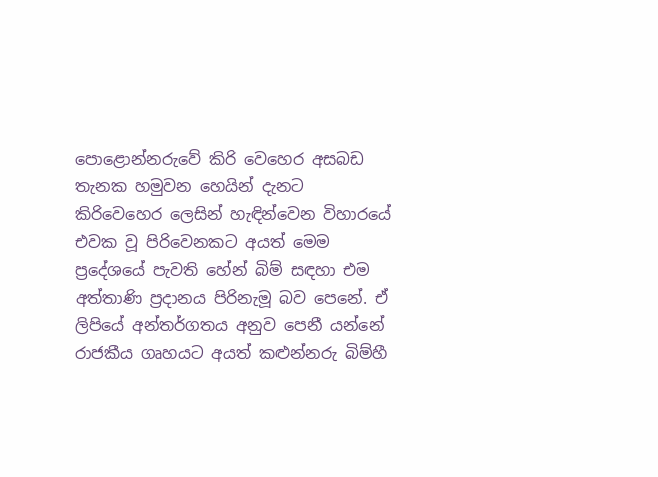පොළොන්නරුවේ කිරි වෙහෙර අසබඩ තැනක හමුවන හෙයින් දැනට කිරිවෙහෙර ලෙසින් හැඳින්වෙන විහාරයේ එවක වූ පිරිවෙනකට අයත් මෙම ප්‍රදේශයේ පැවති හේන් බිම් සඳහා එම අත්තාණි ප්‍රදානය පිරිනැමූ බව පෙනේ. ඒ ලිපියේ අන්තර්ගතය අනුව පෙනී යන්නේ රාජකීය ගෘහයට අයත් කළුන්නරු බිම්හී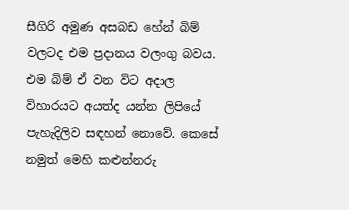සීගිරි අමුණ අසබඩ හේන් බිම් වලටද එම ප්‍රදානය වලංගු බවය. එම බිම් ඒ වන විට අදාල විහාරයට අයත්ද යන්න ලිපියේ පැහැදිලිව සඳහන් නොවේ. කෙසේ නමුත් මෙහි කළුන්නරු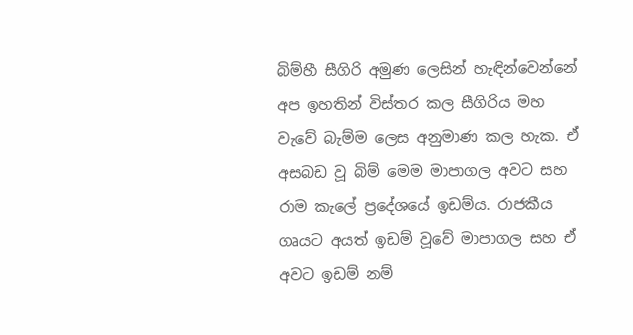බිම්හී සීගිරි අමුණ ලෙසින් හැඳින්වෙන්නේ අප ඉහතින් විස්තර කල සීගිරිය මහ වැවේ බැම්ම ලෙස අනුමාණ කල හැක. ඒ අසබඩ වූ බිම් මෙම මාපාගල අවට සහ රාම කැලේ ප්‍රදේශයේ ඉඩම්ය. රාජකීය ගෘයට අයත් ඉඩම් වූවේ මාපාගල සහ ඒ අවට ඉඩම් නම්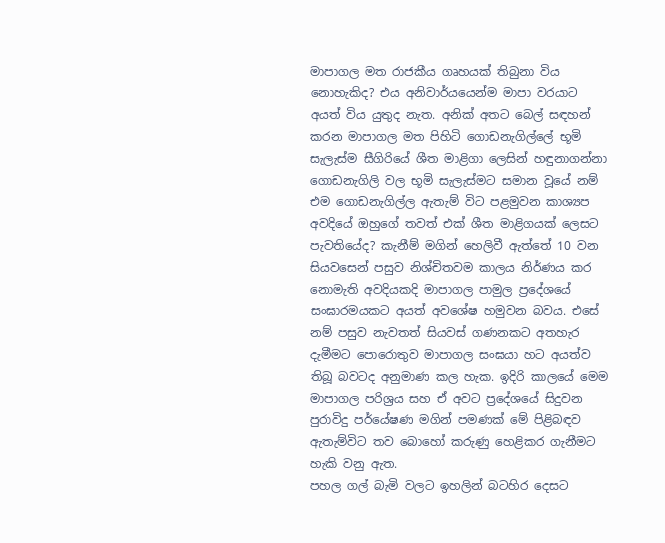මාපාගල මත රාජකීය ගෘහයක් තිබුනා විය නොහැකිද? එය අනිවාර්යයෙන්ම මාපා වරයාට අයත් විය යුතුද නැත. අනික් අතට බෙල් සඳහන් කරන මාපාගල මත පිහිටි ගොඩනැගිල්ලේ භූමි සැලැස්ම සීගිරියේ ශීත මාළිගා ලෙසින් හඳුනාගන්නා ගොඩනැගිලි වල භූමි සැලැස්මට සමාන වූයේ නම් එම ගොඩනැගිල්ල ඇතැම් විට පළමුවන කාශ්‍යප අවදියේ ඔහුගේ තවත් එක් ශීත මාළිගයක් ලෙසට පැවතියේද? කැනීම් මගින් හෙලිවී ඇත්තේ 10 වන සියවසෙන් පසුව නිශ්චිතවම කාලය නිර්ණය කර නොමැති අවදියකදි මාපාගල පාමුල ප්‍රදේශයේ සංඝාරමයකට අයත් අවශේෂ හමුවන බවය. එසේ නම් පසුව නැවතත් සියවස් ගණනකට අතහැර දැමීමට පොරොතුව මාපාගල සංඝයා හට අයත්ව තිබූ බවටද අනුමාණ කල හැක. ඉදිරි කාලයේ මෙම මාපාගල පරිශ්‍රය සහ ඒ අවට ප්‍රදේශයේ සිදුවන පුරාවිදු පර්යේෂණ මගින් පමණක් මේ පිළිබඳව ඇතැම්විට තව බොහෝ කරුණු හෙළිකර ගැනීමට හැකි වනු ඇත.
පහල ගල් බැමි වලට ඉහලින් බටහිර දෙසට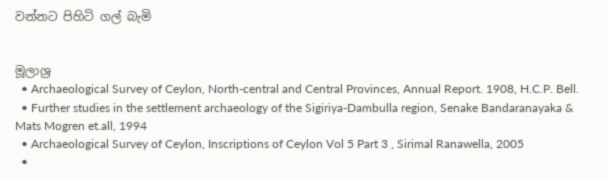වන්නට පිහිටි ගල් බැමි


මූලාශ්‍ර
  • Archaeological Survey of Ceylon, North-central and Central Provinces, Annual Report. 1908, H.C.P. Bell.
  • Further studies in the settlement archaeology of the Sigiriya-Dambulla region, Senake Bandaranayaka & Mats Mogren et.all, 1994
  • Archaeological Survey of Ceylon, Inscriptions of Ceylon Vol 5 Part 3 , Sirimal Ranawella, 2005
  •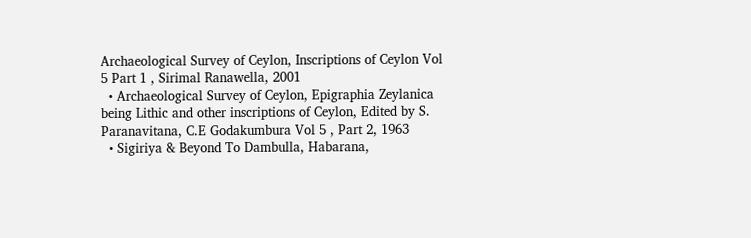Archaeological Survey of Ceylon, Inscriptions of Ceylon Vol 5 Part 1 , Sirimal Ranawella, 2001
  • Archaeological Survey of Ceylon, Epigraphia Zeylanica being Lithic and other inscriptions of Ceylon, Edited by S. Paranavitana, C.E Godakumbura Vol 5 , Part 2, 1963
  • Sigiriya & Beyond To Dambulla, Habarana,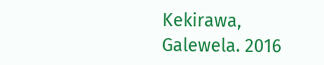Kekirawa, Galewela. 2016